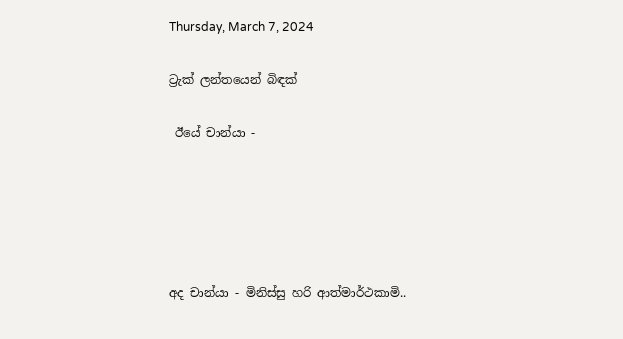Thursday, March 7, 2024

ට්‍රැක් ලන්තයෙන් බිඳක්

 ඊයේ චාන්යා -





අද චාන්යා - මිනිස්සු හරි ආත්මාර්ථකාමි..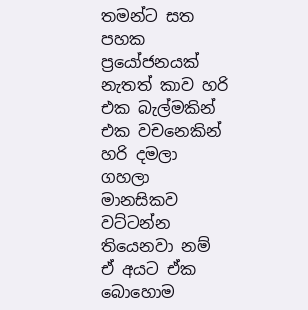තමන්ට සත පහක ප්‍රයෝජනයක් නැතත් කාව හරි එක බැල්මකින් එක වචනෙකින් හරි දමලා ගහලා මානසිකව වට්ටන්න තියෙනවා නම් ඒ අයට ඒක බොහොම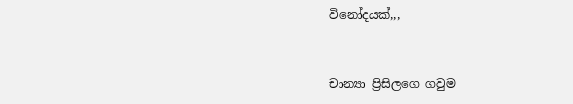විනෝදයක්,,,


චාන්‍යා ප්‍රිසිලගෙ ගවුම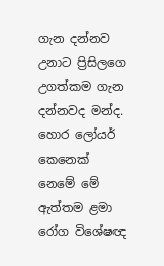ගැන දන්නව උනාට ප්‍රිසිලගෙ උගත්කම ගැන දන්නවද මන්ද. හොර ලෝයර් කෙනෙක් නෙමේ මේ ඇත්තම ළමා රෝග විශේෂඥ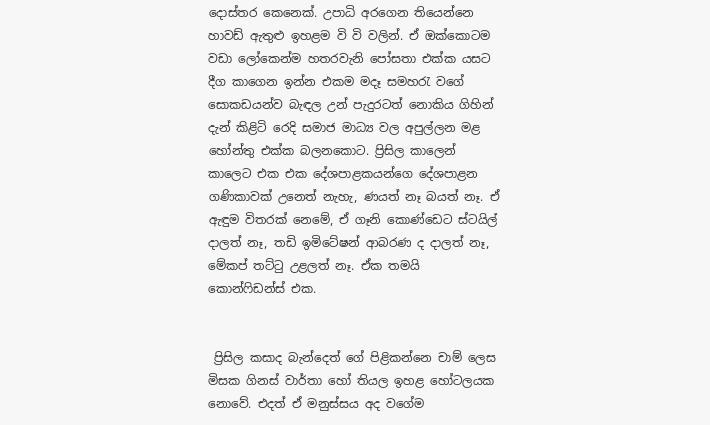දොස්තර කෙනෙක්. උපාධි අරගෙන තියෙන්නෙ හාවඩ් ඇතුළු ඉහළම වි වි වලින්. ඒ ඔක්කොටම වඩා ලෝකෙන්ම හතරවැනි පෝසතා එක්ක යසට දීග කාගෙන ඉන්න එකම මදෑ සමහරැ වගේ සොකඩයන්ව බැඳල උන් පැදුරටත් නොකිය ගිහින් දැන් කිළිටි රෙදි සමාජ මාධ්‍ය වල අපුල්ලන මළ හෝන්තු එක්ක බලනකොට. ප්‍රිසිල කාලෙන් කාලෙට එක එක දේශපාළකයන්ගෙ දේශපාළන ගණිකාවක් උනෙත් නැහැ, ණයත් නෑ බයත් නෑ. ඒ ඇඳුම විතරක් නෙමේ, ඒ ගෑනි කොණ්ඩෙට ස්ටයිල් දාලත් නෑ, තඩි ඉමිටේෂන් ආබරණ ද දාලත් නෑ, මේකප් තට්ටු උළලත් නෑ. ඒක තමයි කොන්ෆිඩන්ස් එක.


 ප්‍රිසිල කසාද බැන්දෙත් ගේ පිළිකන්නෙ චාම් ලෙස මිසක ගිනස් වාර්තා හෝ තියල ඉහළ හෝටලයක නොවේ. එදත් ඒ මනුස්සය අද වගේම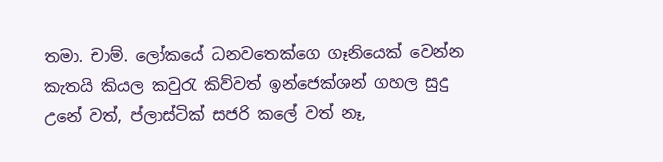තමා. චාම්. ලෝකයේ ධනවතෙක්ගෙ ගෑනියෙක් වෙන්න කැතයි කියල කවුරැ කිව්වත් ඉන්ජෙක්ශන් ගහල සුදු උනේ වත්, ප්ලාස්ටික් සජරි කලේ වත් නෑ,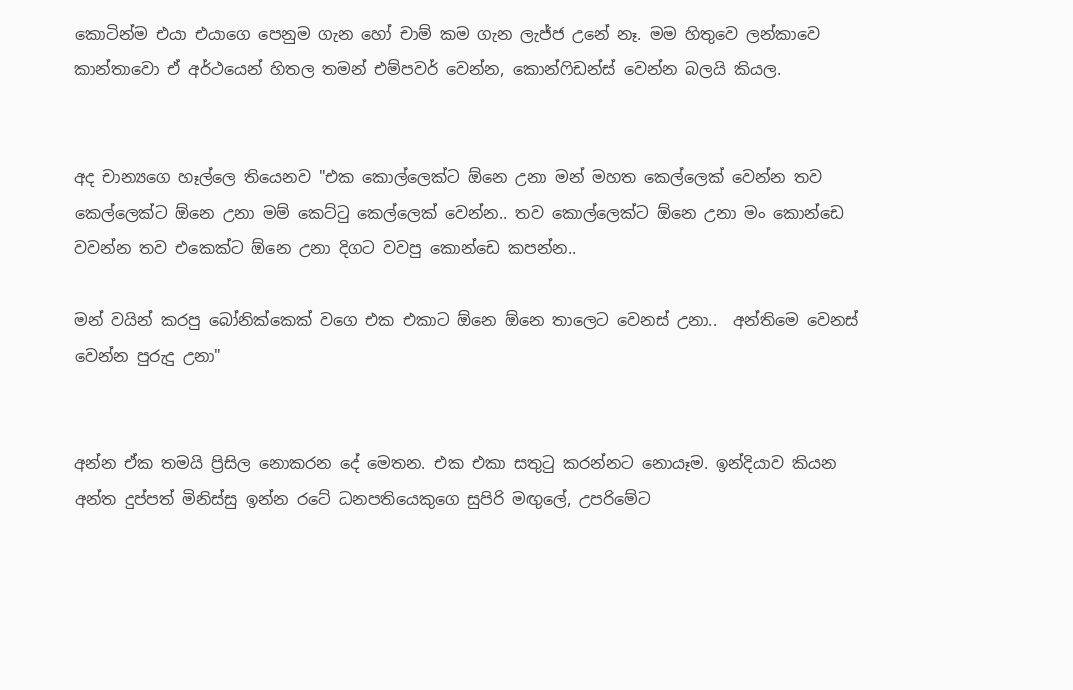කොටින්ම එයා එයාගෙ පෙනුම ගැන හෝ චාම් කම ගැන ලැජ්ජ උනේ නෑ. මම හිතුවෙ ලන්කාවෙ කාන්තාවො ඒ අර්ථයෙන් හිතල තමන් එම්පවර් වෙන්න, කොන්ෆිඩන්ස් වෙන්න බලයි කියල.


අද චාන්‍යගෙ හෑල්ලෙ තියෙනව "එක කොල්ලෙක්ට ඕනෙ උනා මන් මහත කෙල්ලෙක් වෙන්න තව කෙල්ලෙක්ට ඕනෙ උනා මම් කෙට්ටු කෙල්ලෙක් වෙන්න.. තව කොල්ලෙක්ට ඕනෙ උනා මං කොන්ඩෙ වවන්න තව එකෙක්ට ඕනෙ උනා දිගට වවපු කොන්ඩෙ කපන්න..

මන් වයින් කරපු බෝනික්කෙක් වගෙ එක එකාට ඕනෙ ඕනෙ තාලෙට වෙනස් උනා..  අන්තිමෙ වෙනස් වෙන්න පුරුදු උනා"


අන්න ඒක තමයි ප්‍රිසිල නොකරන දේ මෙතන. එක එකා සතුටු කරන්නට නොයෑම. ඉන්දියාව කියන අන්ත දුප්පත් මිනිස්සු ඉන්න රටේ ධනපතියෙකුගෙ සුපිරි මඟුලේ, උපරිමේට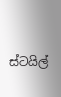ස්ටයිල්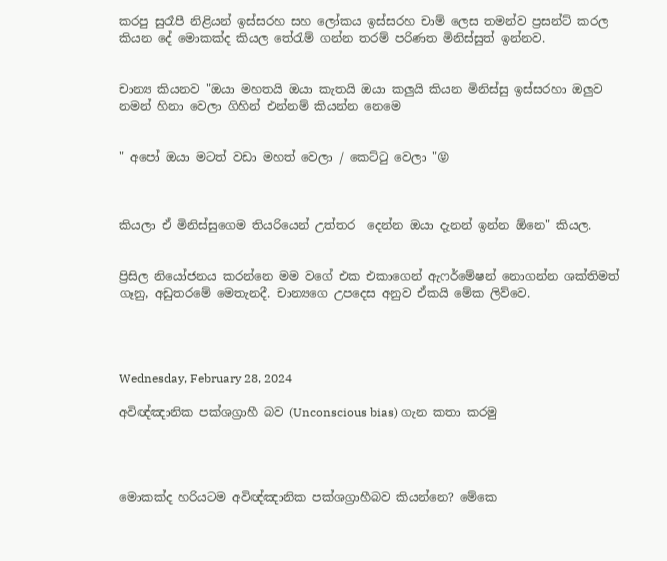කරපු සුරෑපී නිළියන් ඉස්සරහ සහ ලෝකය ඉස්සරහ චාම් ලෙස තමන්ව ප්‍රසන්ට් කරල කියන දේ මොකක්ද කියල තේරැම් ගන්න තරම් පරිණත මිනිස්සුත් ඉන්නව.


චාන්‍ය කියනව "ඔයා මහතයි ඔයා කැතයි ඔයා කලුයි කියන මිනිස්සු ඉස්සරහා ඔලුව නමන් හිනා වෙලා ගිහින් එන්නම් කියන්න නෙමෙ


" අපෝ ඔයා මටත් වඩා මහත් වෙලා / කෙට්ටු වෙලා "😝



කියලා ඒ මිනිස්සුගෙම තියරියෙන් උත්තර  දෙන්න ඔයා දැනන් ඉන්න ඕනෙ" කියල.


ප්‍රිසිල නියෝජනය කරන්නෙ මම වගේ එක එකාගෙන් ඇෆර්මේෂන් නොගන්න ශක්තිමත් ගෑනු, අඩුතරමේ මෙතැනදී. චාන්‍යගෙ උපදෙස අනුව ඒකයි මේක ලිව්වෙ.




Wednesday, February 28, 2024

අවිඥ්ඤානික පක්ශග්‍රාහී බව (Unconscious bias) ගැන කතා කරමු




මොකක්ද හරියටම අවිඥ්ඤානික පක්ශග්‍රාහීබව කියන්නෙ? මේකෙ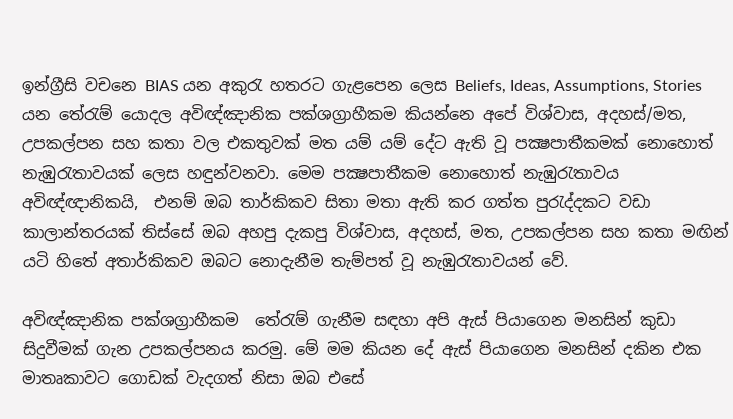ඉන්ග්‍රීසි වචනෙ BIAS යන අකුරැ හතරට ගැළපෙන ලෙස Beliefs, Ideas, Assumptions, Stories යන තේරැම් යොදල අවිඥ්ඤානික පක්ශග්‍රාහීකම කියන්නෙ අපේ විශ්වාස, අදහස්/මත, උපකල්පන සහ කතා වල එකතුවක් මත යම් යම් දේට ඇති වූ පක්‍ෂපාතීකමක් නොහොත් නැඹුරැතාවයක් ලෙස හඳුන්වනවා. මෙම පක්‍ෂපාතීකම නොහොත් නැඹුරැතාවය අවිඥ්ඥානිකයි,  එනම් ඔබ තාර්කිකව සිතා මතා ඇති කර ගත්ත පුරැද්දකට වඩා කාලාන්තරයක් තිස්සේ ඔබ අහපු දැකපු විශ්වාස, අදහස්, මත, උපකල්පන සහ කතා මඟින් යටි හිතේ අතාර්කිකව ඔබට නොදැනීම තැම්පත් වූ නැඹුරැතාවයන් වේ.

අවිඥ්ඤානික පක්ශග්‍රාහීකම  තේරැම් ගැනීම සඳහා අපි ඇස් පියාගෙන මනසින් කුඩා සිදුවීමක් ගැන උපකල්පනය කරමු. මේ මම කියන දේ ඇස් පියාගෙන මනසින් දකින එක මාතෘකාවට ගොඩක් වැදගත් නිසා ඔබ එසේ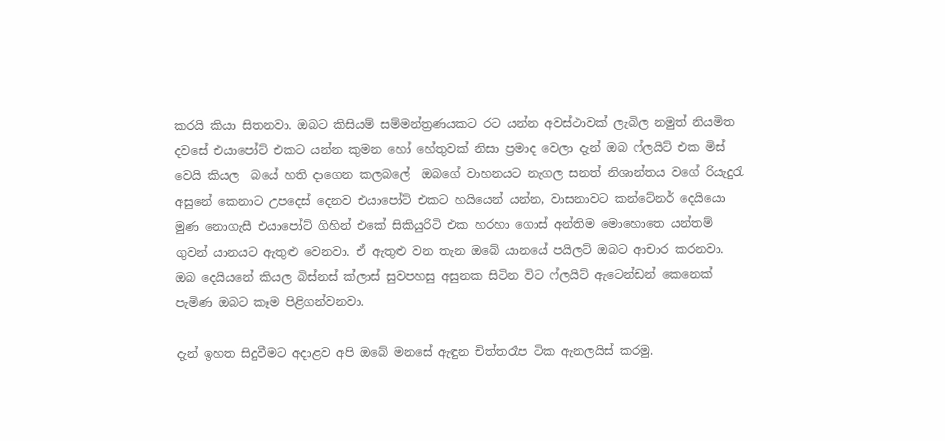කරයි කියා සිතනවා. ඔබට කිසියම් සම්මන්ත්‍රණයකට රට යන්න අවස්ථාවක් ලැබිල නමුත් නියමිත දවසේ එයාපෝට් එකට යන්න කුමන හෝ හේතුවක් නිසා ප්‍රමාද වෙලා දැන් ඔබ ෆ්ලයිට් එක මිස් වෙයි කියල  බයේ හති දාගෙන කලබලේ  ඔබගේ වාහනයට නැගල සනත් නිශාන්තය වගේ රියැදුරැ අසුනේ කෙනාට උපදෙස් දෙනව එයාපෝට් එකට හයියෙන් යන්න, වාසනාවට කන්ටේනර් දෙයියො මුණ නොගැසී එයාපෝට් ගිහින් එකේ සිකියුරිටි එක හරහා ගොස් අන්තිම මොහොතෙ යන්තම් ගුවන් යානයට ඇතුළු වෙනවා. ඒ ඇතුළු වන තැන ඔබේ යානයේ පයිලට් ඔබට ආචාර කරනවා. ඔබ දෙයියනේ කියල බිස්නස් ක්ලාස් සුවපහසු අසුනක සිටින විට ෆ්ලයිට් ඇටෙන්ඩන් කෙනෙක් පැමිණ ඔබට කෑම පිළිගන්වනවා.

දැන් ඉහත සිදුවීමට අදාළව අපි ඔබේ මනසේ ඇඳුන චිත්තරෑප ටික ඇනලයිස් කරමු.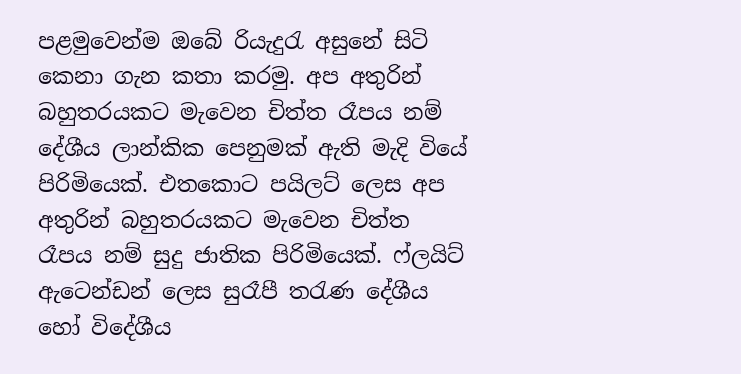පළමුවෙන්ම ඔබේ රියැදුරැ අසුනේ සිටි කෙනා ගැන කතා කරමු. අප අතුරින් බහුතරයකට මැවෙන චිත්ත රෑපය නම් දේශීය ලාන්කික පෙනුමක් ඇති මැදි වියේ පිරිමියෙක්. එතකොට පයිලට් ලෙස අප අතුරින් බහුතරයකට මැවෙන චිත්ත රෑපය නම් සුදු ජාතික පිරිමියෙක්. ෆ්ලයිට් ඇටෙන්ඩන් ලෙස සුරෑපී තරැණ දේශීය හෝ විදේශීය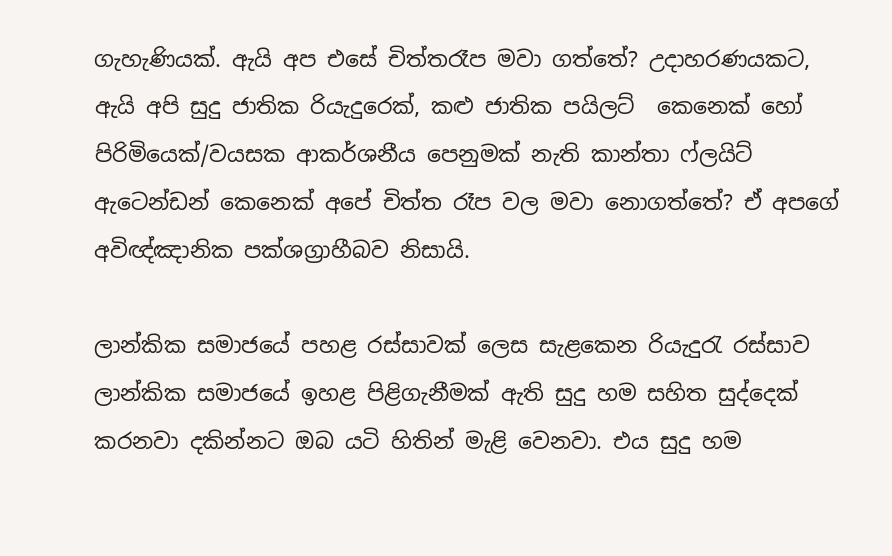ගැහැණියක්. ඇයි අප එසේ චිත්තරෑප මවා ගත්තේ? උදාහරණයකට, ඇයි අපි සුදු ජාතික රියැදුරෙක්, කළු ජාතික පයිලට්  කෙනෙක් හෝ පිරිමියෙක්/වයසක ආකර්ශනීය පෙනුමක් නැති කාන්තා ෆ්ලයිට් ඇටෙන්ඩන් කෙනෙක් අපේ චිත්ත රෑප වල මවා නොගත්තේ? ඒ අපගේ අවිඥ්ඤානික පක්ශග්‍රාහීබව නිසායි.

ලාන්කික සමාජයේ පහළ රස්සාවක් ලෙස සැළකෙන රියැදුරැ රස්සාව ලාන්කික සමාජයේ ඉහළ පිළිගැනීමක් ඇති සුදු හම සහිත සුද්දෙක් කරනවා දකින්නට ඔබ යටි හිතින් මැළි වෙනවා. එය සුදු හම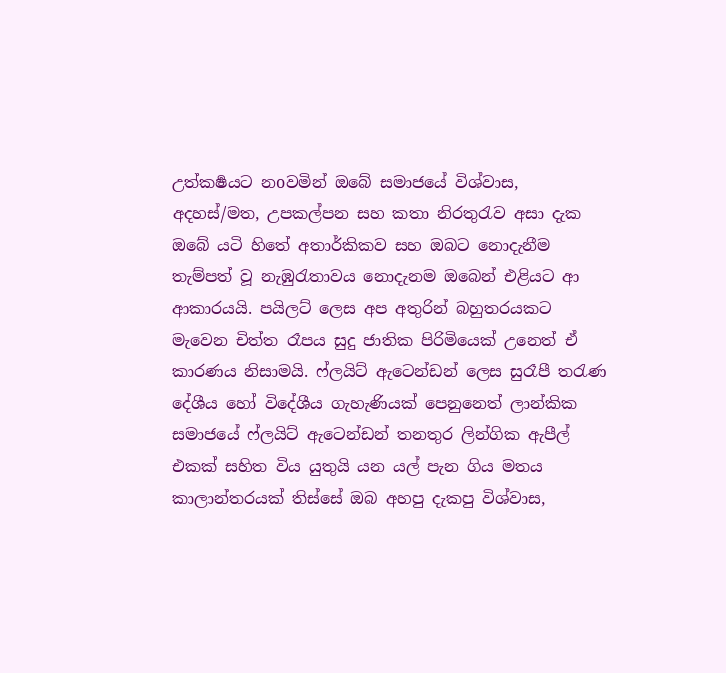උත්කර්‍ෂයට නoවමින් ඔබේ සමාජයේ විශ්වාස, අදහස්/මත, උපකල්පන සහ කතා නිරතුරැව අසා දැක  ඔබේ යටි හිතේ අතාර්කිකව සහ ඔබට නොදැනීම තැම්පත් වූ නැඹුරැතාවය නොදැනම ඔබෙන් එළියට ආ ආකාරයයි. පයිලට් ලෙස අප අතුරින් බහුතරයකට මැවෙන චිත්ත රෑපය සුදු ජාතික පිරිමියෙක් උනෙත් ඒ කාරණය නිසාමයි. ෆ්ලයිට් ඇටෙන්ඩන් ලෙස සුරෑපී තරැණ දේශීය හෝ විදේශීය ගැහැණියක් පෙනුනෙත් ලාන්කික සමාජයේ ෆ්ලයිට් ඇටෙන්ඩන් තනතුර ලින්ගික ඇපීල් එකක් සහිත විය යුතුයි යන යල් පැන ගිය මතය කාලාන්තරයක් තිස්සේ ඔබ අහපු දැකපු විශ්වාස,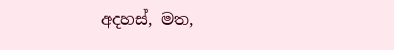අදහස්, මත,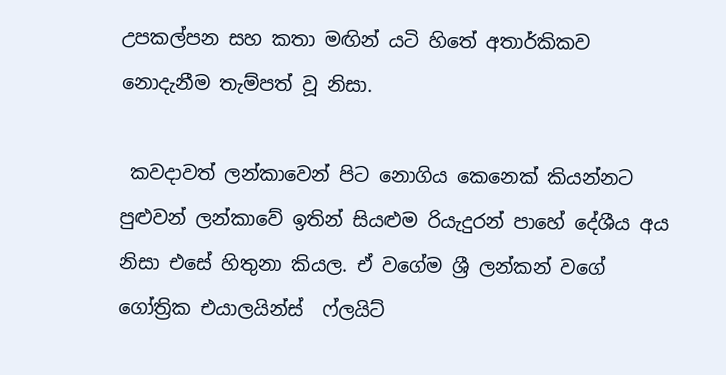උපකල්පන සහ කතා මඟින් යටි හිතේ අතාර්කිකව  නොදැනීම තැම්පත් වූ නිසා.

 කවදාවත් ලන්කාවෙන් පිට නොගිය කෙනෙක් කියන්නට පුළුවන් ලන්කාවේ ඉතින් සියළුම රියැදුරන් පාහේ දේශීය අය නිසා එසේ හිතුනා කියල. ඒ වගේම ශ්‍රී ලන්කන් වගේ ගෝත්‍රික එයාලයින්ස්  ෆ්ලයිට්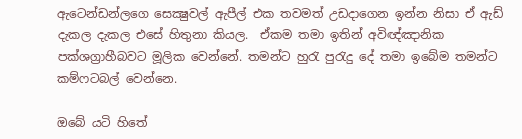ඇටෙන්ඩන්ලගෙ සෙක්‍ෂුවල් ඇපීල් එක තවමත් උඩදාගෙන ඉන්න නිසා ඒ ඇඩ් දැකල දැකල එසේ හිතුනා කියල.  ඒකම තමා ඉතින් අවිඥ්ඤානික පක්ශග්‍රාහීබවට මූලික වෙන්නේ. තමන්ට හුරැ පුරැදු දේ තමා ඉබේම තමන්ට කම්ෆටබල් වෙන්නෙ.

ඔබේ යටි හිතේ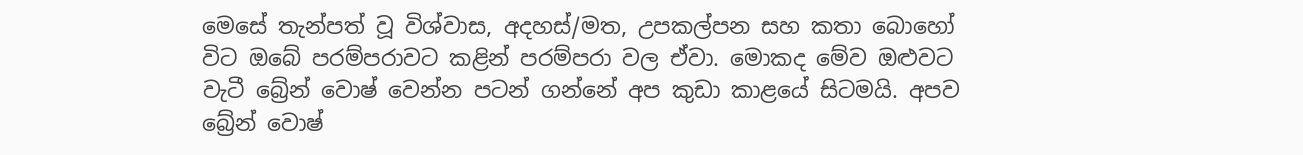මෙසේ තැන්පත් වූ විශ්වාස, අදහස්/මත, උපකල්පන සහ කතා බොහෝ විට ඔබේ පරම්පරාවට කළින් පරම්පරා වල ඒවා. මොකද මේව ඔළුවට වැටී බ්‍රේන් වොෂ් වෙන්න පටන් ගන්නේ අප කුඩා කාළයේ සිටමයි. අපව බ්‍රේන් වොෂ්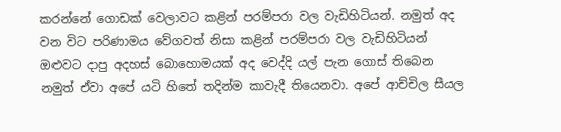කරන්නේ ගොඩක් වෙලාවට කළින් පරම්පරා වල වැඩිහිටියන්. නමුත් අද වන විට පරිණාමය වේගවත් නිසා කළින් පරම්පරා වල වැඩිහිටියන් ඔළුවට දාපු අදහස් බොහොමයක් අද වෙද්දි යල් පැන ගොස් තිබෙන නමුත් ඒවා අපේ යටි හිතේ තදින්ම කාවැදී තියෙනවා. අපේ ආච්චිල සීයල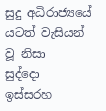සුදු අධිරාජ්‍යයේ යටත් වැසියන් වූ නිසා   සුද්දො ඉස්සරහ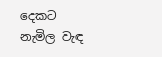දෙකට නැමිල වැඳ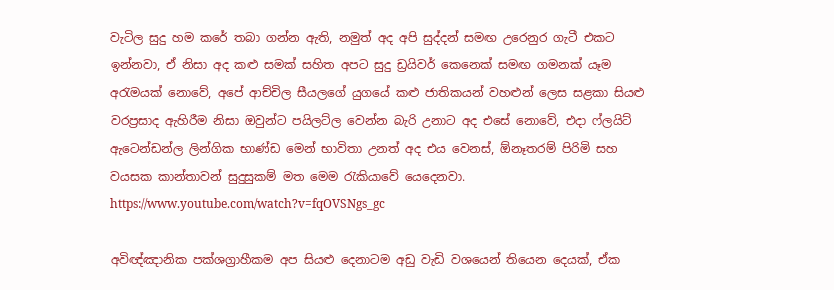වැටිල සුදු හම කරේ තබා ගන්න ඇති, නමුත් අද අපි සුද්දන් සමඟ උරෙනුර ගැටී එකට ඉන්නවා, ඒ නිසා අද කළු සමක් සහිත අපට සුදු ඩ්‍රයිවර් කෙනෙක් සමඟ ගමනක් යෑම අරැමයක් නොවේ, අපේ ආච්චිල සීයලගේ යුගයේ කළු ජාතිකයන් වහළුන් ලෙස සළකා සියළු වරප්‍රසාද ඇහිරීම නිසා ඔවුන්ට පයිලට්ල වෙන්න බැරි උනාට අද එසේ නොවේ, එදා ෆ්ලයිට් ඇටෙන්ඩන්ල ලින්ගික භාණ්ඩ මෙන් භාවිතා උනත් අද එය වෙනස්, ඕනෑතරම් පිරිමි සහ වයසක කාන්තාවන් සුදුසුකම් මත මෙම රැකියාවේ යෙදෙනවා. https://www.youtube.com/watch?v=fqOVSNgs_gc

අවිඥ්ඤානික පක්ශග්‍රාහීකම අප සියළු දෙනාටම අඩු වැඩි වශයෙන් තියෙන දෙයක්, ඒක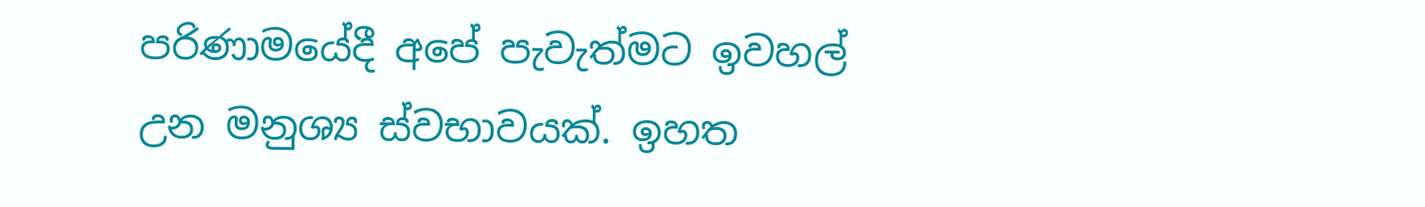පරිණාමයේදී අපේ පැවැත්මට ඉවහල් උන මනුශ්‍ය ස්වභාවයක්. ඉහත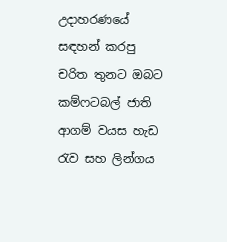උදාහරණයේ සඳහන් කරපු චරිත තුනට ඔබට කම්ෆටබල් ජාති ආගම් වයස හැඩ රැව සහ ලින්ගය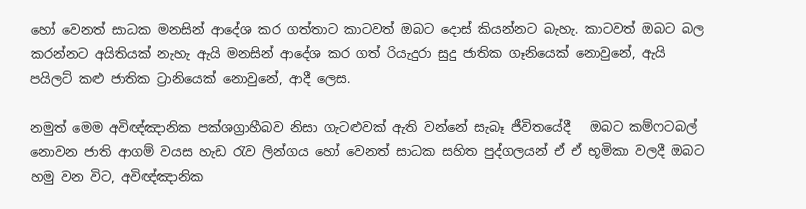හෝ වෙනත් සාධක මනසින් ආදේශ කර ගත්තාට කාටවත් ඔබට දොස් කියන්නට බැහැ. කාටවත් ඔබට බල කරන්නට අයිතියක් නැහැ ඇයි මනසින් ආදේශ කර ගත් රියැදුරා සුදු ජාතික ගෑනියෙක් නොවුනේ, ඇයි පයිලට් කළු ජාතික ට්‍රානියෙක් නොවුනේ, ආදී ලෙස.

නමුත් මෙම අවිඥ්ඤානික පක්ශග්‍රාහීබව නිසා ගැටළුවක් ඇති වන්නේ සැබෑ ජීවිතයේදී   ඔබට කම්ෆටබල් නොවන ජාති ආගම් වයස හැඩ රැව ලින්ගය හෝ වෙනත් සාධක සහිත පුද්ගලයන් ඒ ඒ භූමිකා වලදී ඔබට හමු වන විට, අවිඥ්ඤානික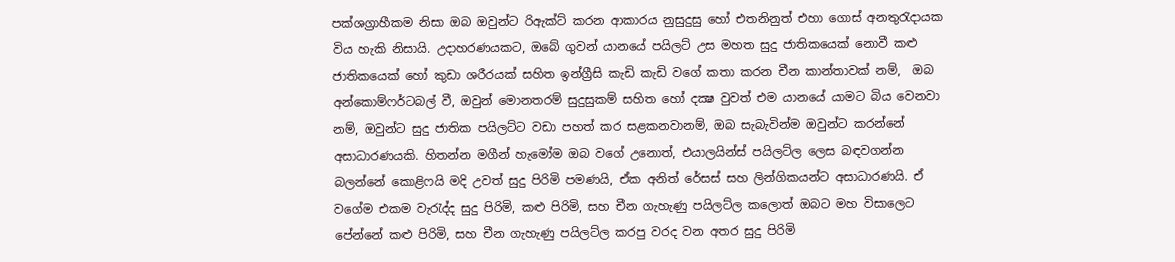පක්ශග්‍රාහීකම නිසා ඔබ ඔවුන්ට රිඇක්ට් කරන ආකාරය නුසුදුසු හෝ එතනිනුත් එහා ගොස් අනතුරැදායක විය හැකි නිසායි. උදාහරණයකට, ඔබේ ගුවන් යානයේ පයිලට් උස මහත සුදු ජාතිකයෙක් නොවී කළු ජාතිකයෙක් හෝ කුඩා ශරීරයක් සහිත ඉන්ග්‍රීසි කැඩි කැඩි වගේ කතා කරන චීන කාන්තාවක් නම්,  ඔබ අන්කොම්ෆර්ටබල් වී, ඔවුන් මොනතරම් සුදුසුකම් සහිත හෝ දක්‍ෂ වුවත් එම යානයේ යාමට බිය වෙනවා නම්, ඔවුන්ට සුදු ජාතික පයිලට්ට වඩා පහත් කර සළකනවානම්, ඔබ සැබැවින්ම ඔවුන්ට කරන්නේ අසාධාරණයකි. හිතන්න මගීන් හැමෝම ඔබ වගේ උනොත්, එයාලයින්ස් පයිලට්ල ලෙස බඳවගන්න බලන්නේ කොළිෆයි මදි උවත් සුදු පිරිමි පමණයි, ඒක අනිත් රේසස් සහ ලින්ගිකයන්ට අසාධාරණයි. ඒ වගේම එකම වැරැද්ද සුදු පිරිමි, කළු පිරිමි, සහ චීන ගැහැණු පයිලට්ල කලොත් ඔබට මහ විසාලෙට පේන්නේ කළු පිරිමි, සහ චීන ගැහැණු පයිලට්ල කරපු වරද වන අතර සුදු පිරිමි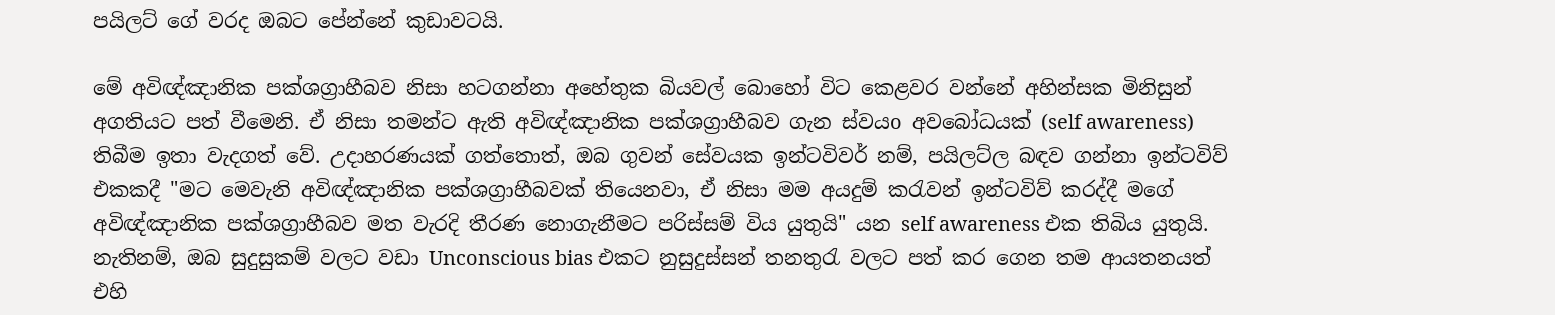පයිලට් ගේ වරද ඔබට පේන්නේ කුඩාවටයි.

මේ අවිඥ්ඤානික පක්ශග්‍රාහීබව නිසා හටගන්නා අහේතුක බියවල් බොහෝ විට කෙළවර වන්නේ අහින්සක මිනිසුන් අගතියට පත් වීමෙනි. ඒ නිසා තමන්ට ඇති අවිඥ්ඤානික පක්ශග්‍රාහීබව ගැන ස්වයo අවබෝධයක් (self awareness) තිබීම ඉතා වැදගත් වේ. උදාහරණයක් ගත්තොත්, ඔබ ගුවන් සේවයක ඉන්ටවිවර් නම්, පයිලට්ල බඳව ගන්නා ඉන්ටවිව් එකකදී "මට මෙවැනි අවිඥ්ඤානික පක්ශග්‍රාහීබවක් තියෙනවා, ඒ නිසා මම අයදුම් කරැවන් ඉන්ටවිව් කරද්දී මගේ අවිඥ්ඤානික පක්ශග්‍රාහීබව මත වැරදි තීරණ නොගැනීමට පරිස්සම් විය යුතුයි" යන self awareness එක තිබිය යුතුයි. නැතිනම්, ඔබ සුදුසුකම් වලට වඩා Unconscious bias එකට නුසුදුස්සන් තනතුරැ වලට පත් කර ගෙන තම ආයතනයත් එහි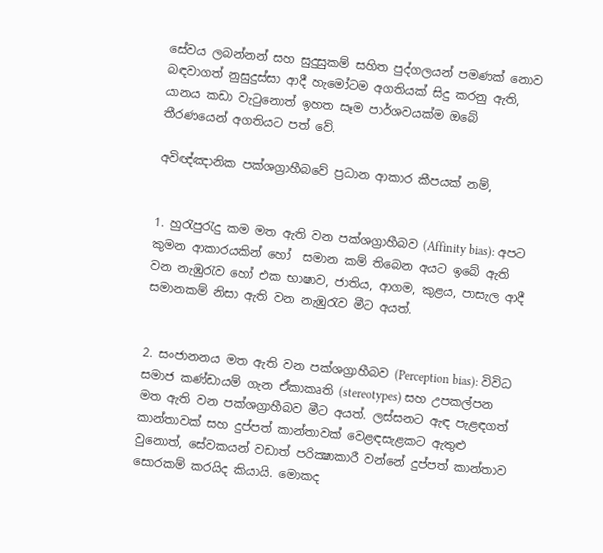සේවය ලබන්නන් සහ සුදුසුකම් සහිත පුද්ගලයන් පමණක් නොව බඳවාගත් නුසුදුස්සා ආදී හැමෝටම අගතියක් සිදු කරනු ඇති, යානය කඩා වැටුනොත් ඉහත සෑම පාර්ශවයක්ම ඔබේ තීරණයෙන් අගතියට පත් වේ.

අවිඥ්ඤානික පක්ශග්‍රාහීබවේ ප්‍රධාන ආකාර කීපයක් නම්,


1. හුරැපුරැදු කම මත ඇති වන පක්ශග්‍රාහීබව (Affinity bias): අපට කුමන ආකාරයකින් හෝ  සමාන කම් තිබෙන අයට ඉබේ ඇති වන නැඹුරැව හෝ එක භාෂාව, ජාතිය, ආගම, කුළය, පාසැල ආදී සමානකම් නිසා ඇති වන නැඹුරැව මීට අයත්.


2. සංජානනය මත ඇති වන පක්ශග්‍රාහීබව (Perception bias): විවිධ සමාජ කණ්ඩායම් ගැන ඒකාකෘති (stereotypes) සහ උපකල්පන මත ඇති වන පක්ශග්‍රාහීබව මීට අයත්. ලස්සනට ඇඳ පැළඳගත් කාන්තාවක් සහ දුප්පත් කාන්තාවක් වෙළඳසැළකට ඇතුළු වුනොත්, සේවකයන් වඩාත් පරික්‍ෂාකාරී වන්නේ දුප්පත් කාන්තාව සොරකම් කරයිද කියායි. මොකද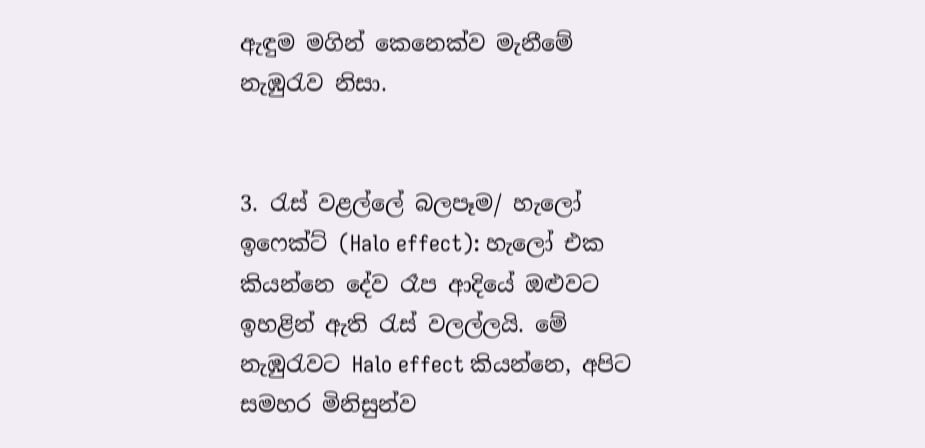ඇඳුම මගින් කෙනෙක්ව මැනීමේ නැඹුරැව නිසා.


3. රැස් වළල්ලේ බලපෑම/ හැලෝ ඉෆෙක්ට් (Halo effect): හැලෝ එක කියන්නෙ දේව රෑප ආදියේ ඔළුවට ඉහළින් ඇති රැස් වලල්ලයි. මේ නැඹුරැවට Halo effect කියන්නෙ, අපිට සමහර මිනිසුන්ව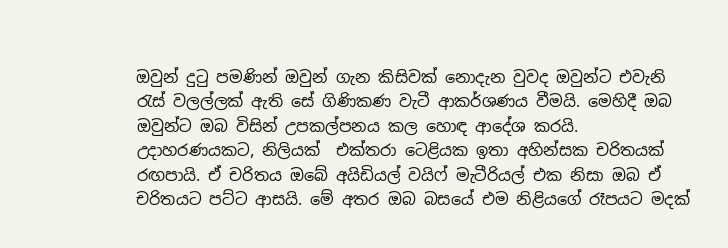ඔවුන් දුටු පමණින් ඔවුන් ගැන කිසිවක් නොදැන වුවද ඔවුන්ට එවැනි රැස් වලල්ලක් ඇති සේ ගිණිකණ වැටී ආකර්ශණය වීමයි. මෙහිදී ඔබ ඔවුන්ට ඔබ විසින් උපකල්පනය කල හොඳ ආදේශ කරයි. උදාහරණයකට, නිලියක්  එක්තරා ටෙළියක ඉතා අහින්සක චරිතයක් රඟපායි. ඒ චරිතය ඔබේ අයිඩියල් වයිෆ් මැටීරියල් එක නිසා ඔබ ඒ චරිතයට පට්ට ආසයි. මේ අතර ඔබ බසයේ එම නිළියගේ රෑපයට මදක්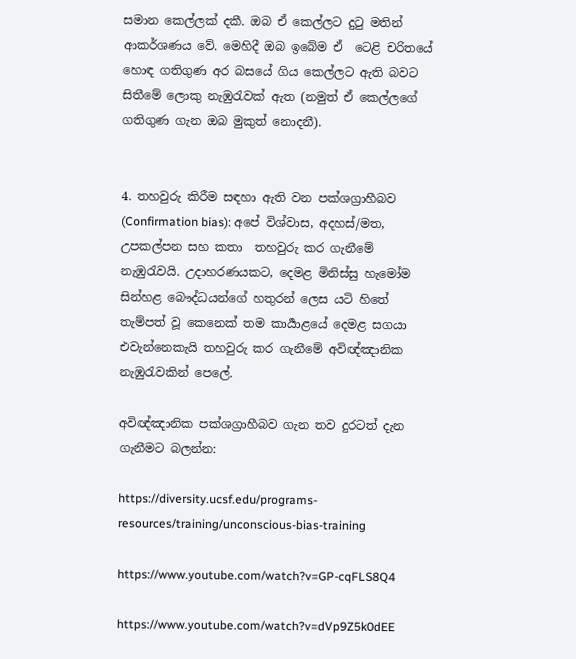සමාන කෙල්ලක් දකී. ඔබ ඒ කෙල්ලට දුටු මතින් ආකර්ශණය වේ. මෙහිදී ඔබ ඉබේම ඒ  ටෙළි චරිතයේ හොඳ ගතිගුණ අර බසයේ ගිය කෙල්ලට ඇති බවට සිතීමේ ලොකු නැඹුරැවක් ඇත (නමුත් ඒ කෙල්ලගේ ගතිගුණ ගැන ඔබ මුකුත් නොදනී).


4. තහවුරු කිරීම සඳහා ඇති වන පක්ශග්‍රාහීබව (Confirmation bias): අපේ විශ්වාස, අදහස්/මත, උපකල්පන සහ කතා  තහවුරු කර ගැනීමේ නැඹුරැවයි. උදාහරණයකට, දෙමළ මිනිස්සු හැමෝම සින්හළ බෞද්ධයන්ගේ හතුරන් ලෙස යටි හිතේ තැම්පත් වූ කෙනෙක් තම කාර්‍යාළයේ දෙමළ සගයා එවැන්නෙකැයි තහවුරු කර ගැනීමේ අවිඥ්ඤානික නැඹුරැවකින් පෙලේ.

අවිඥ්ඤානික පක්ශග්‍රාහීබව ගැන තව දුරටත් දැන ගැනීමට බලන්න:

https://diversity.ucsf.edu/programs-resources/training/unconscious-bias-training

https://www.youtube.com/watch?v=GP-cqFLS8Q4

https://www.youtube.com/watch?v=dVp9Z5k0dEE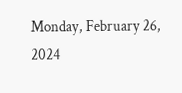Monday, February 26, 2024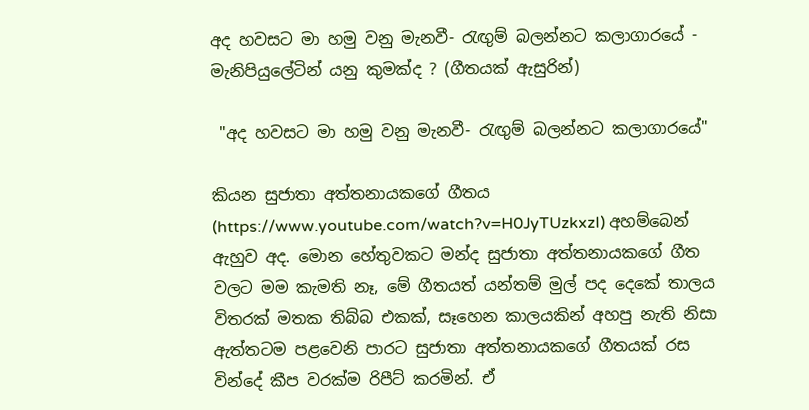අද හවසට මා හමු වනු මැනවී- රැඟුම් බලන්නට කලාගාරයේ - මැනිපියුලේටින් යනු කුමක්ද ? (ගීතයක් ඇසුරින්)

 "අද හවසට මා හමු වනු මැනවී- රැඟුම් බලන්නට කලාගාරයේ"

කියන සුජාතා අත්තනායකගේ ගීතය (https://www.youtube.com/watch?v=H0JyTUzkxzI) අහම්බෙන් ඇහුව අද. මොන හේතුවකට මන්ද සුජාතා අත්තනායකගේ ගීත වලට මම කැමති නෑ, මේ ගීතයත් යන්තම් මුල් පද දෙකේ තාලය විතරක් මතක තිබ්බ එකක්, සෑහෙන කාලයකින් අහපු නැති නිසා ඇත්තටම පළවෙනි පාරට සුජාතා අත්තනායකගේ ගීතයක් රස වින්දේ කීප වරක්ම රිපීට් කරමින්. ඒ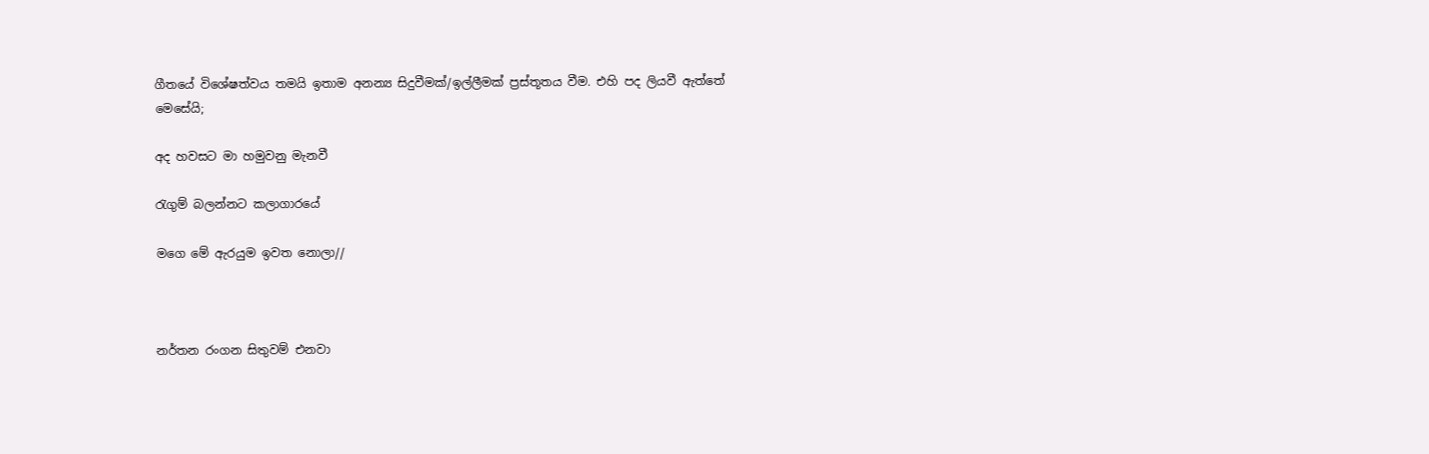ගීතයේ විශේෂත්වය තමයි ඉතාම අනන්‍ය සිදුවීමක්/ඉල්ලීමක් ප්‍රස්තූතය වීම. එහි පද ලියවී ඇත්තේ මෙසේයි;

අද හවසට මා හමුවනු මැනවී

රැගුම් බලන්නට කලාගාරයේ

මගෙ මේ ඇරයුම ඉවත නොලා//



නර්තන රංගන සිතුවම් එනවා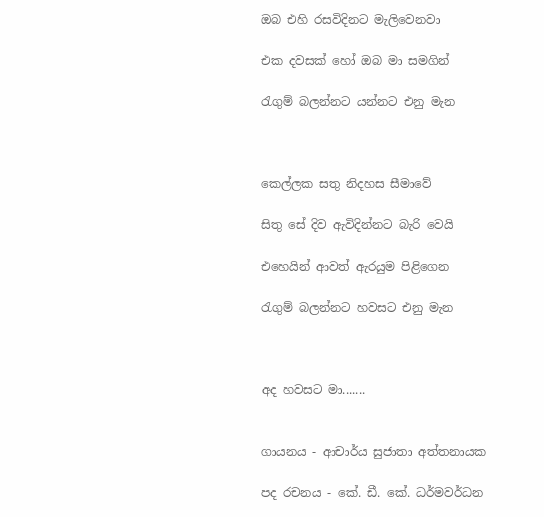ඔබ එහි රසවිදිනට මැලිවෙනවා

එක දවසක් හෝ ඔබ මා සමගින්

රැගුම් බලන්නට යන්නට එනු මැන



කෙල්ලක සතු නිදහස සීමාවේ

සිතු සේ දිව ඇවිදින්නට බැරි වෙයි

එහෙයින් ආවත් ඇරයුම පිළිගෙන

රැගුම් බලන්නට හවසට එනු මැන



අද හවසට මා.......


ගායනය - ආචාර්ය සුජාතා අත්තනායක

පද රචනය - කේ. ඩී. කේ. ධර්මවර්ධන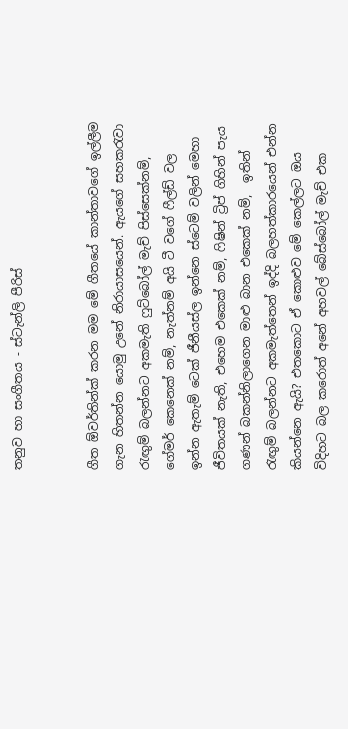තනුව හා සංගීතය - ස්ටැන්ලි පීරිස්


ගීත ඕවර්තින්ක් කරන මම මේ ගීතයේ කාන්තාවගේ ඉල්ලීම ගැන හිතන්න යොමු උනේ නිරායාසයෙන්. ඇයගේ සහකරැවා රැඟුම් බලන්නට අකමැති ෆුට්බෝල් මැච් පිස්සෙක්නම්, ගේමර් කෙනෙක් නම්, නැත්නම් අයි ටී වගේ ෆීල්ඩ් වල ඉන්න ඇතැම් ටෙක් ජීනීයස්ල ඉන්නෙ ස්ටෙම් වලින් මෙහා ජීවිතයක් නැති, එහෙම එකෙක් නම්, ෆිෂින් ට්‍රිප් ගිහින් පැය ගණන් බකන්නිලාගෙන මාළු බාන එකෙක් නම්,  ඉතින් රැඟුම් බලන්නට අකමැත්තෙන් ඉද්දි බලහත්කාරයෙන් එන්න කියන්නෙ ඇයි? එතකොට ඒ කොළුව මේ කෙල්ලට ඔය විදිහට බල කරොත් අනේ අහවල් බේස්බෝල් මැච් එක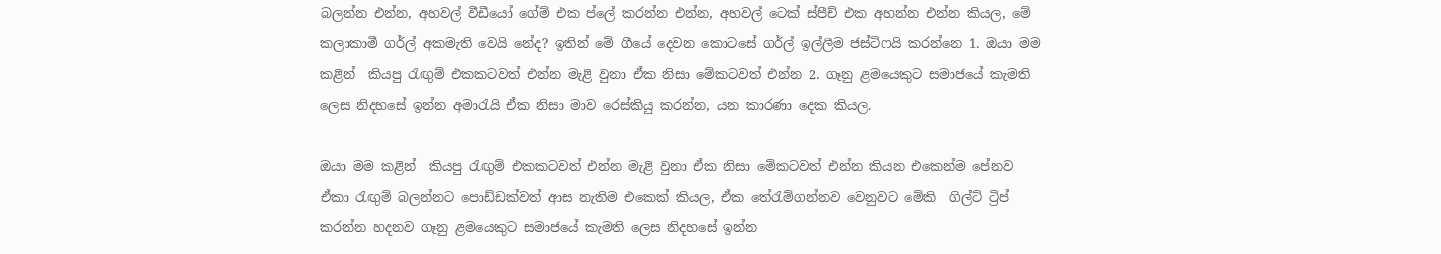බලන්න එන්න, අහවල් වීඩීයෝ ගේම් එක ප්ලේ කරන්න එන්න, අහවල් ටෙක් ස්පීච් එක අහන්න එන්න කියල, මේ කලාකාමී ගර්ල් අකමැති වෙයි නේද? ඉතින් මේ ගීයේ දෙවන කොටසේ ගර්ල් ඉල්ලීම ජස්ටිෆයි කරන්නෙ 1. ඔයා මම කළින්  කියපු රැඟුම් එකකටවත් එන්න මැළි වුනා ඒක නිසා මේකටවත් එන්න 2. ගෑනු ළමයෙකුට සමාජයේ කැමති ලෙස නිදහසේ ඉන්න අමාරැයි ඒක නිසා මාව රෙස්කියු කරන්න, යන කාරණා දෙක කියල.

ඔයා මම කළින්  කියපු රැඟුම් එකකටවත් එන්න මැළි වුනා ඒක නිසා මේකටවත් එන්න කියන එකෙන්ම පේනව ඒකා රැඟුම් බලන්නට පොඩ්ඩක්වත් ආස නැතිම එකෙක් කියල, ඒක තේරැම්ගන්නව වෙනුවට මේකි  ගිල්ට් ට්‍රිප් කරන්න හදනව ගෑනු ළමයෙකුට සමාජයේ කැමති ලෙස නිදහසේ ඉන්න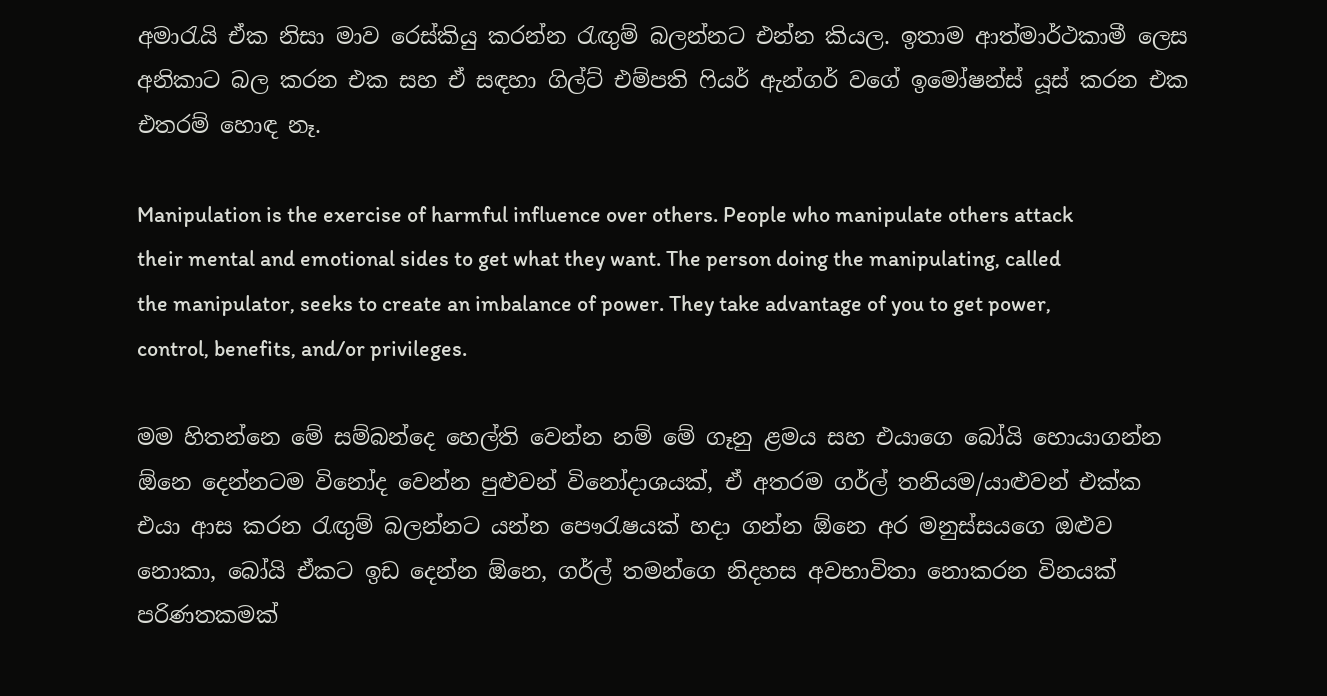අමාරැයි ඒක නිසා මාව රෙස්කියු කරන්න රැඟුම් බලන්නට එන්න කියල. ඉතාම ආත්මාර්ථකාමී ලෙස අනිකාට බල කරන එක සහ ඒ සඳහා ගිල්ට් එම්පති ෆියර් ඇන්ගර් වගේ ඉමෝෂන්ස් යූස් කරන එක එතරම් හොඳ නෑ.

Manipulation is the exercise of harmful influence over others. People who manipulate others attack their mental and emotional sides to get what they want. The person doing the manipulating, called the manipulator, seeks to create an imbalance of power. They take advantage of you to get power, control, benefits, and/or privileges.

මම හිතන්නෙ මේ සම්බන්දෙ හෙල්ති වෙන්න නම් මේ ගෑනු ළමය සහ එයාගෙ බෝයි හොයාගන්න ඕනෙ දෙන්නටම විනෝද වෙන්න පුළුවන් විනෝදාශයක්, ඒ අතරම ගර්ල් තනියම/යාළුවන් එක්ක එයා ආස කරන රැඟුම් බලන්නට යන්න පෞරැෂයක් හදා ගන්න ඕනෙ අර මනුස්සයගෙ ඔළුව නොකා, බෝයි ඒකට ඉඩ දෙන්න ඕනෙ, ගර්ල් තමන්ගෙ නිදහස අවභාවිතා නොකරන විනයක් පරිණතකමක්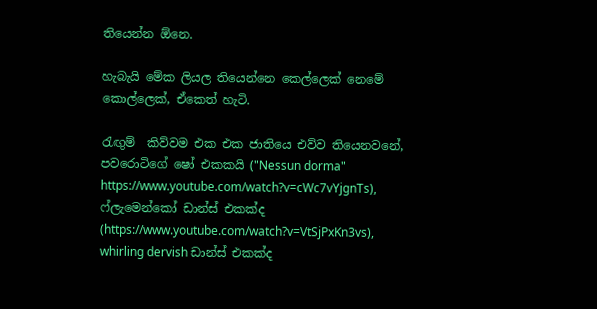තියෙන්න ඕනෙ.

හැබැයි මේක ලියල තියෙන්නෙ කෙල්ලෙක් නෙමේ කොල්ලෙක්, ඒකෙත් හැටි.

රැඟුම්  කිව්වම එක එක ජාතියෙ එව්ව තියෙනවනේ, පවරොටිගේ ෂෝ එකකයි ("Nessun dorma"   https://www.youtube.com/watch?v=cWc7vYjgnTs), ෆ්ලැමෙන්කෝ ඩාන්ස් එකක්ද (https://www.youtube.com/watch?v=VtSjPxKn3vs), whirling dervish ඩාන්ස් එකක්ද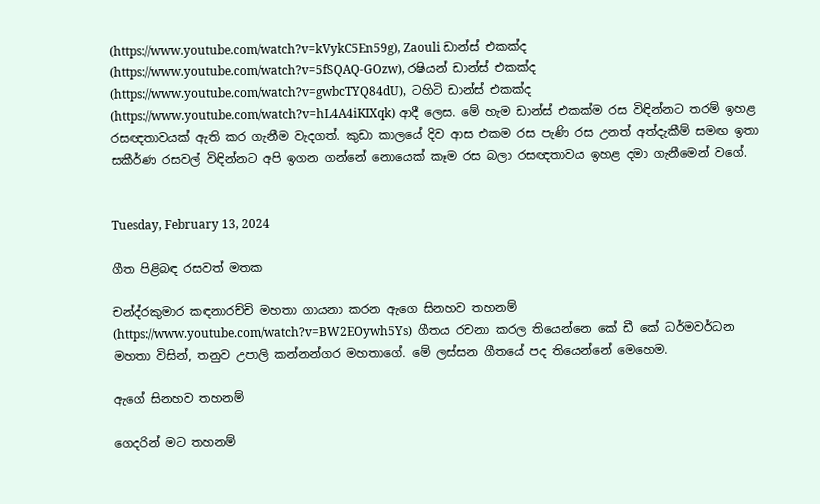(https://www.youtube.com/watch?v=kVykC5En59g), Zaouli ඩාන්ස් එකක්ද (https://www.youtube.com/watch?v=5fSQAQ-GOzw), රෂියන් ඩාන්ස් එකක්ද (https://www.youtube.com/watch?v=gwbcTYQ84dU),  ටහිටි ඩාන්ස් එකක්ද  (https://www.youtube.com/watch?v=hL4A4iKIXqk) ආදී ලෙස. මේ හැම ඩාන්ස් එකක්ම රස විඳින්නට තරම් ඉහළ රසඥතාවයක් ඇති කර ගැනීම වැදගත්. කුඩා කාලයේ දිව ආස එකම රස පැණි රස උනත් අත්දැකීම් සමඟ ඉතා සකීර්ණ රසවල් විඳින්නට අපි ඉගන ගන්නේ නොයෙක් කෑම රස බලා රසඥතාවය ඉහළ දමා ගැනීමෙන් වගේ.


Tuesday, February 13, 2024

ගීත පිළිබඳ රසවත් මතක

චන්ද්රකුමාර කඳනාරච්චි මහතා ගායනා කරන ඇගෙ සිනහව තහනම් (https://www.youtube.com/watch?v=BW2EOywh5Ys)  ගීතය රචනා කරල තියෙන්නෙ කේ ඩී කේ ධර්මවර්ධන මහතා විසින්, තනුව උපාලි කන්නන්ගර මහතාගේ. මේ ලස්සන ගීතයේ පද තියෙන්නේ මෙහෙම.

ඇගේ සිනහව තහනම්

ගෙදරින් මට තහනම්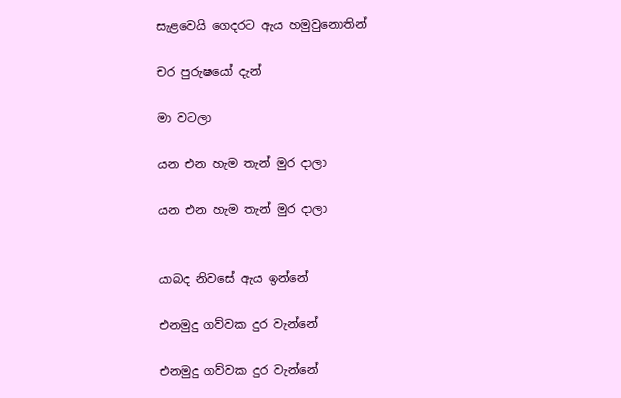සැළවෙයි ගෙදරට ඇය හමුවුනොතින්

චර පුරුෂයෝ දැන්

මා වටලා

යන එන හැම තැන් මුර දාලා

යන එන හැම තැන් මුර දාලා


යාබද නිවසේ ඇය ඉන්නේ

එනමුදු ගව්වක දුර වැන්නේ

එනමුදු ගව්වක දුර වැන්නේ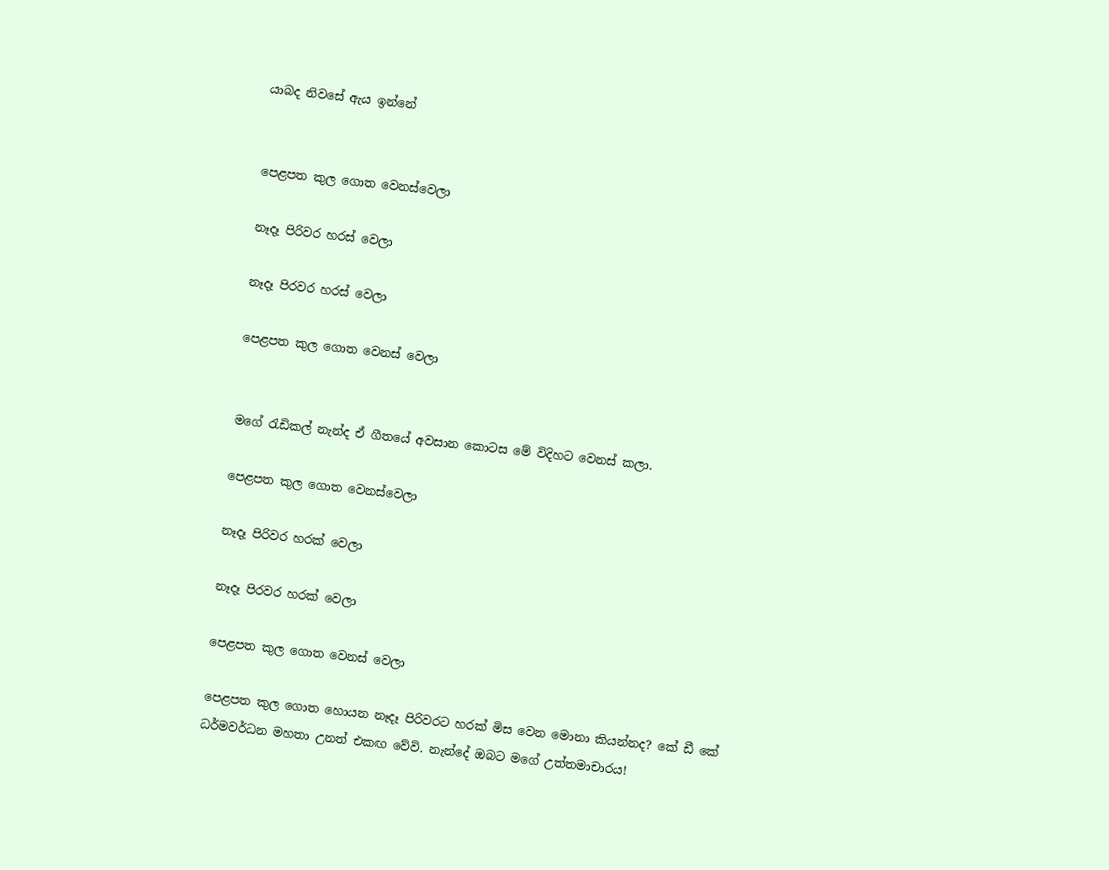යාබද නිවසේ ඇය ඉන්නේ


පෙළපත කුල ගොත වෙනස්වෙලා

නෑදෑ පිරිවර හරස් වෙලා

නෑදෑ පිරවර හරස් වෙලා

පෙළපත කුල ගොත වෙනස් වෙලා


මගේ රැඩිකල් නැන්ද ඒ ගීතයේ අවසාන කොටස මේ විදිහට වෙනස් කලා.

පෙළපත කුල ගොත වෙනස්වෙලා

නෑදෑ පිරිවර හරක් වෙලා

නෑදෑ පිරවර හරක් වෙලා

පෙළපත කුල ගොත වෙනස් වෙලා

පෙළපත කුල ගොත හොයන නෑදෑ පිරිවරට හරක් මිස වෙන මොනා කියන්නද? කේ ඩී කේ ධර්මවර්ධන මහතා උනත් එකඟ වේවි. නැන්දේ ඔබට මගේ උත්තමාචාරය!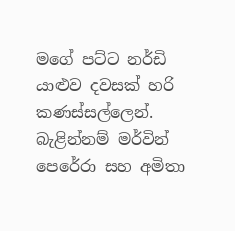මගේ පට්ට නර්ඩි යාළුව දවසක් හරි කණස්සල්ලෙන්. බැළින්නම් මර්වින් පෙරේරා සහ අමිතා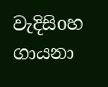වැදිසිoහ ගායනා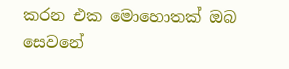කරන එක මොහොතක් ඔබ සෙවනේ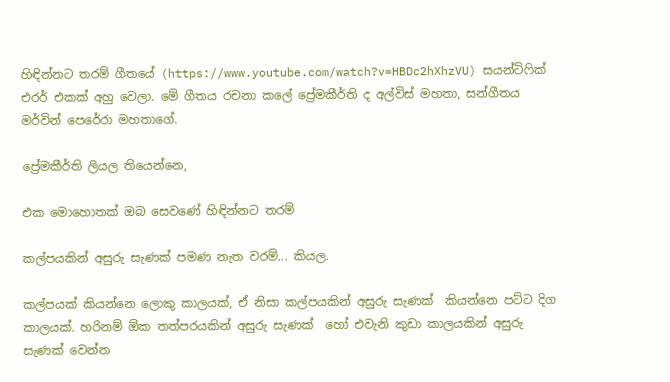හිඳින්නට තරම් ගීතයේ (https://www.youtube.com/watch?v=HBDc2hXhzVU) සයන්ටිෆික් එරර් එකක් අහු වෙලා. මේ ගීතය රචනා කලේ ප්‍රේමකීර්ති ද අල්විස් මහතා, සන්ගීතය මර්වින් පෙරේරා මහතාගේ.

ප්‍රේමකීර්ති ලියල තියෙන්නෙ,

එක මොහොතක් ඔබ සෙවණේ හිඳින්නට තරම්

කල්පයකින් අසුරු සැණක් පමණ නැත වරම්... කියල.

කල්පයක් කියන්නෙ ලොකු කාලයක්, ඒ නිසා කල්පයකින් අසුරු සැණක්  කියන්නෙ පට්ට දිග කාලයක්. හරිනම් ඕක තත්පරයකින් අසුරු සැණක්  හෝ එවැනි කුඩා කාලයකින් අසුරු සැණක් වෙන්න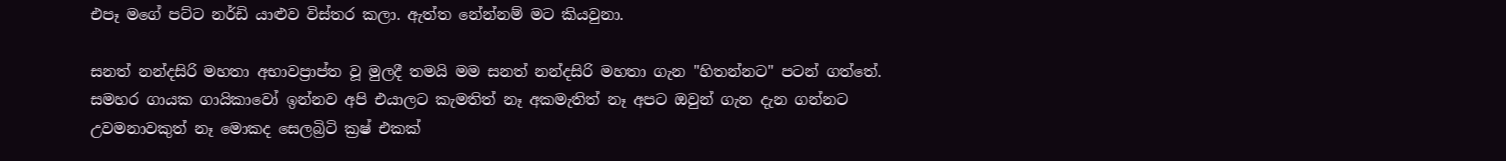එපෑ මගේ පට්ට නර්ඩි යාළුව විස්තර කලා. ඇත්ත නේන්නම් මට කියවුනා.

සනත් නන්දසිරි මහතා අභාවප්‍රාප්ත වූ මුලදී තමයි මම සනත් නන්දසිරි මහතා ගැන "හිතන්නට" පටන් ගත්තේ. සමහර ගායක ගායිකාවෝ ඉන්නව අපි එයාලට කැමතිත් නෑ අකමැතිත් නෑ අපට ඔවුන් ගැන දැන ගන්නට උවමනාවකුත් නෑ මොකද සෙලබ්‍රිටි ක්‍රෂ් එකක්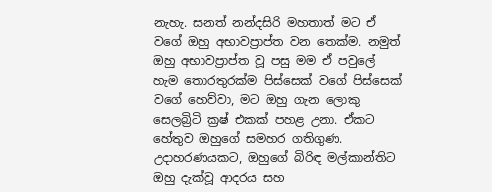නැහැ. සනත් නන්දසිරි මහතාත් මට ඒ වගේ ඔහු අභාවප්‍රාප්ත වන තෙක්ම. නමුත් ඔහු අභාවප්‍රාප්ත වූ පසු මම ඒ පවුලේ හැම තොරතුරක්ම පිස්සෙක් වගේ පිස්සෙක් වගේ හෙව්වා, මට ඔහු ගැන ලොකු  සෙලබ්‍රිටි ක්‍රෂ් එකක් පහළ උනා. ඒකට හේතුව ඔහුගේ සමහර ගතිගුණ. උදාහරණයකට, ඔහුගේ බිරිඳ මල්කාන්තිට ඔහු දැක්වූ ආදරය සහ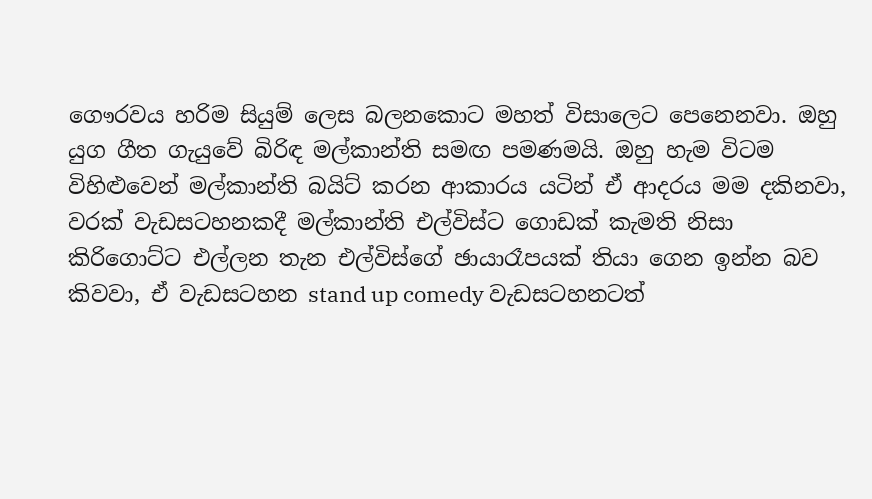ගෞරවය හරිම සියුම් ලෙස බලනකොට මහත් විසාලෙට පෙනෙනවා. ඔහු යුග ගීත ගැයුවේ බිරිඳ මල්කාන්ති සමඟ පමණමයි. ඔහු හැම විටම විහිළුවෙන් මල්කාන්ති බයිට් කරන ආකාරය යටින් ඒ ආදරය මම දකිනවා, වරක් වැඩසටහනකදී මල්කාන්ති එල්විස්ට ගොඩක් කැමති නිසා කිරිගොට්ට එල්ලන තැන එල්විස්ගේ ඡායාරෑපයක් තියා ගෙන ඉන්න බව කිවවා, ඒ වැඩසටහන stand up comedy වැඩසටහනටත්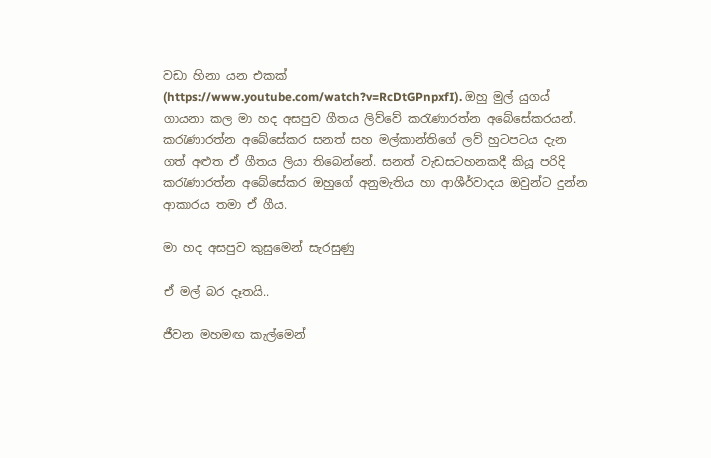වඩා හිනා යන එකක් (https://www.youtube.com/watch?v=RcDtGPnpxfI). ඔහු මුල් යුගය් ගායනා කල මා හද අසපුව ගීතය ලිව්වේ කරැණාරත්න අබේසේකරයන්. කරැණාරත්න අබේසේකර සනත් සහ මල්කාන්තිගේ ලව් හුටපටය දැන ගත් අළුත ඒ ගීතය ලියා තිබෙන්නේ. සනත් වැඩසටහනකදී කියූ පරිදි කරැණාරත්න අබේසේකර ඔහුගේ අනුමැතිය හා ආශීර්වාදය ඔවුන්ට දුන්න ආකාරය තමා ඒ ගීය.

මා හද අසපුව කුසුමෙන් සැරසුණු

ඒ මල් බර දෑතයි..

ජීවන මහමඟ කැල්මෙන්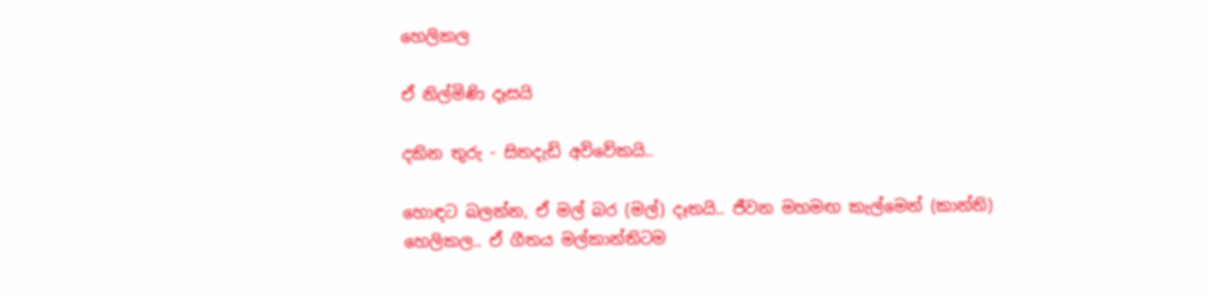හෙලිකල

ඒ නිල්මිණි දෑසයි

දකින තුරු - සිතදැඩි අවිවේකයි..

හොඳට බලන්න, ඒ මල් බර (මල්) දෑතයි.. ජීවන මහමඟ කැල්මෙන් (කාන්ති) හෙලිකල.. ඒ ගීතය මල්කාන්තිටම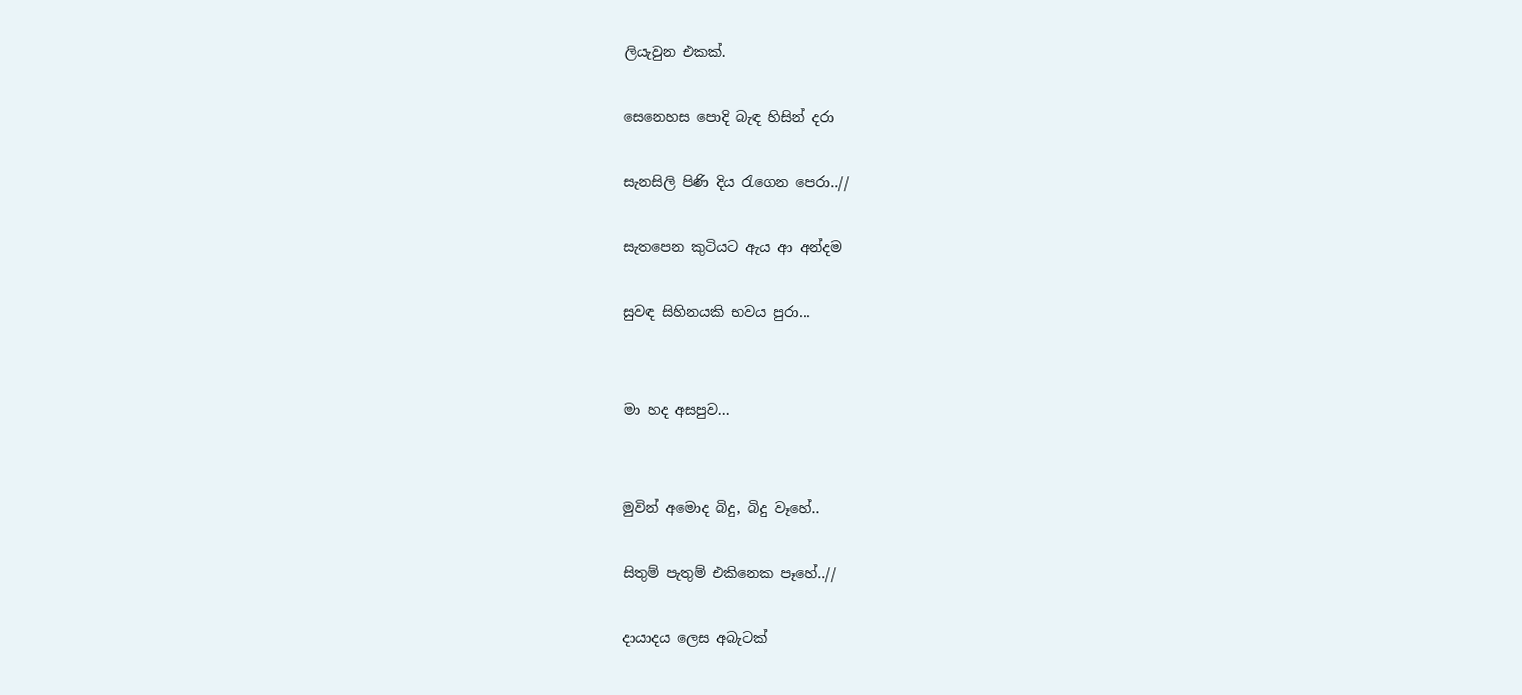ලියැවුන එකක්.

සෙනෙහස පොදි බැඳ හිසින් දරා

සැනසිලි පිණි දිය රැගෙන පෙරා..//

සැතපෙන කුටියට ඇය ආ අන්දම

සුවඳ සිහිනයකි භවය පුරා...


මා හද අසපුව...


මුවින් අමොද බිදු, බිදු වෑහේ..

සිතුම් පැතුම් එකිනෙක පෑහේ..//

දායාදය ලෙස අබැටක්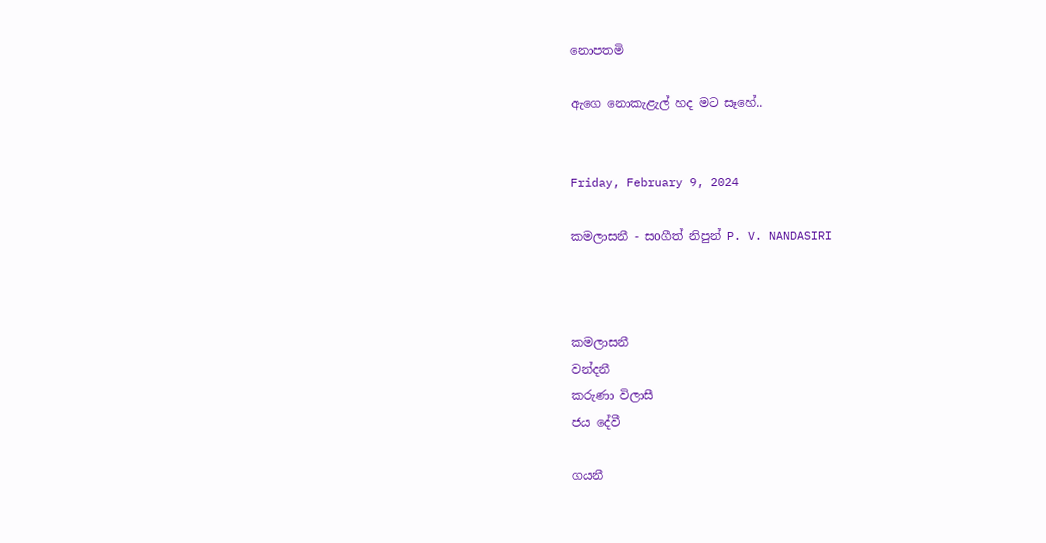නොපතමි

ඇගෙ නොකැළැල් හද මට සෑහේ..


Friday, February 9, 2024

කමලාසනී - සoගීත් නිපුන් P. V. NANDASIRI



කමලාසනී
වන්දනී
කරුණා විලාසී
ජය දේවී

ගයනී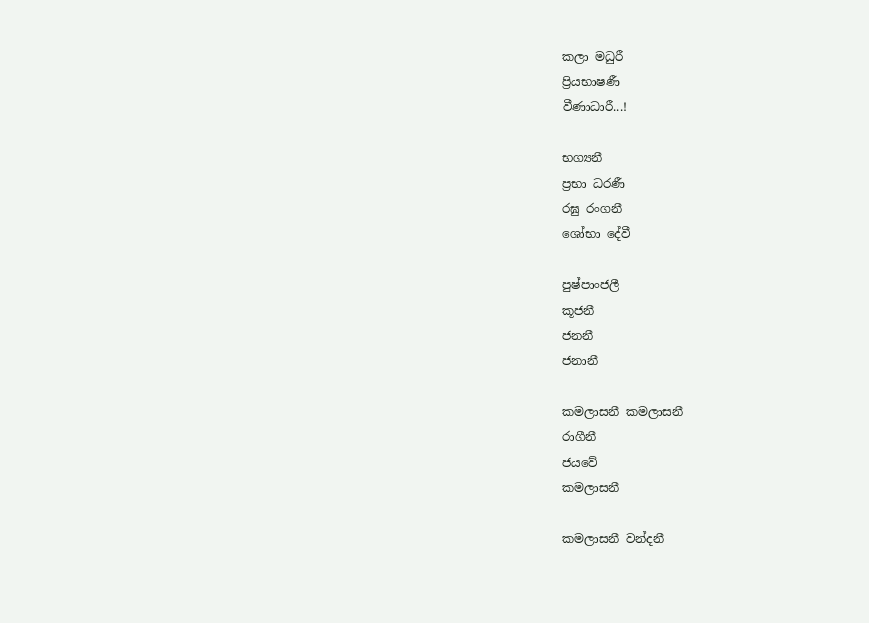කලා මධුරී
ප්‍රියභාෂණී
වීණාධාරී...!

භග්‍යනී
ප්‍රභා ධරණී
රඝු රංගනී
ශෝභා දේවී

පුෂ්පාංජලී
කූජනී
ජනනී
ජනානී

කමලාසනී කමලාසනී
රාගීනී
ජයවේ
කමලාසනී

කමලාසනී වන්දනී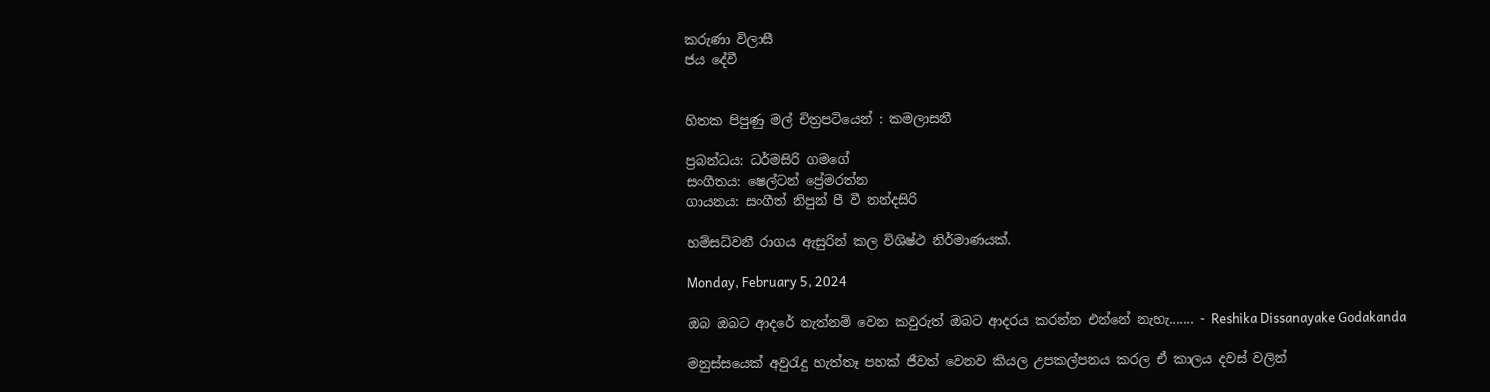කරුණා විලාසී
ජය දේවී


හිතක පිපුණු මල් චිත්‍රපටියෙන් : කමලාසනී

ප්‍රබන්ධය: ධර්මසිරි ගමගේ
සංගීතය: ෂෙල්ටන් ප්‍රේමරත්න
ගායනය: සංගීත් නිපුන් පී වී නන්දසිරි

හම්සධ්වනී රාගය ඇසුරින් කල විශිෂ්ථ නිර්මාණයක්.

Monday, February 5, 2024

ඔබ ඔබට ආදරේ නැත්නම් වෙන කවුරුත් ඔබට ආදරය කරන්න එන්නේ නැහැ....... - Reshika Dissanayake Godakanda

මනුස්සයෙක් අවුරැදු හැත්තෑ පහක් ජීවත් වෙනව කියල උපකල්පනය කරල ඒ කාලය දවස් වලින්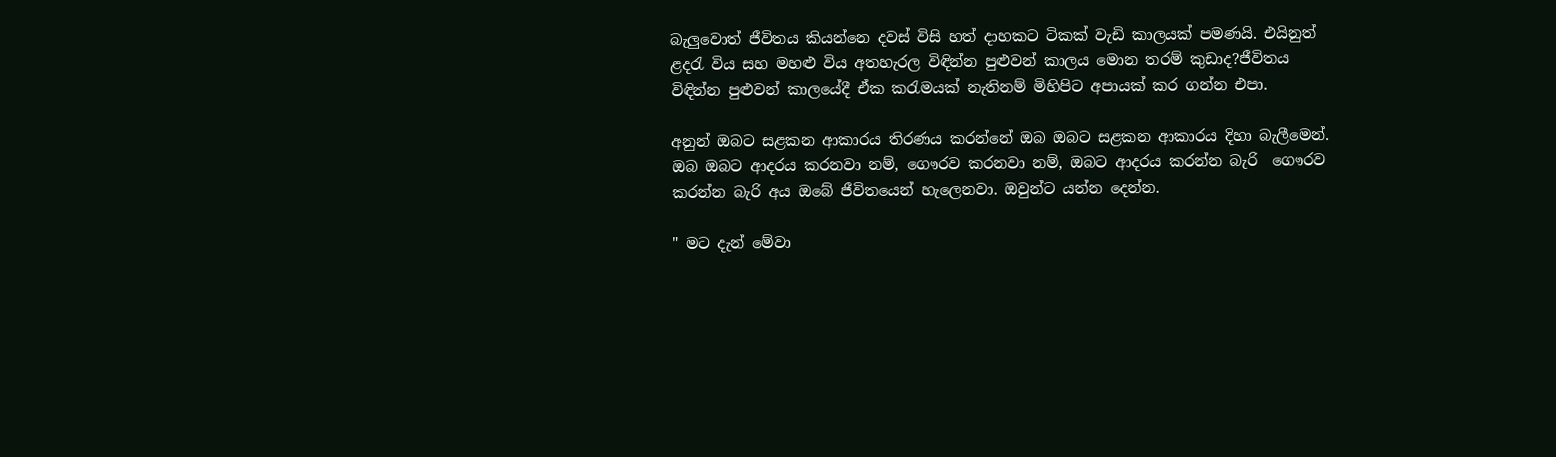බැලුවොත් ජීවිතය කියන්නෙ දවස් විසි හත් දාහකට ටිකක් වැඩි කාලයක් පමණයි. එයිනුත් ළදරැ විය සහ මහළු විය අතහැරල විඳින්න පුළුවන් කාලය මොන තරම් කුඩාද?ජීවිතය විඳින්න පුළුවන් කාලයේදී ඒක කරැමයක් නැතිනම් මිහිපිට අපායක් කර ගන්න එපා.

අනුන් ඔබට සළකන ආකාරය තිරණය කරන්නේ ඔබ ඔබට සළකන ආකාරය දිහා බැලීමෙන්. ඔබ ඔබට ආදරය කරනවා නම්, ගෞරව කරනවා නම්, ඔබට ආදරය කරන්න බැරි  ගෞරව කරන්න බැරි අය ඔබේ ජීවිතයෙන් හැලෙනවා. ඔවුන්ට යන්න දෙන්න.

" මට දැන් මේවා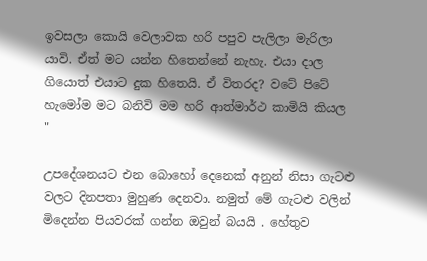ඉවසලා කොයි වෙලාවක හරි පපුව පැලිලා මැරිලා යාවි. ඒත් මට යන්න හිතෙන්නේ නැහැ. එයා දාල ගියොත් එයාට දුක හිතෙයි. ඒ විතරද? වටේ පිටේ හැමෝම මට බනිවි මම හරි ආත්මාර්ථ කාමියි කියල "

උපදේශනයට එන බොහෝ දෙනෙක් අනුන් නිසා ගැටළු වලට දිනපතා මුහුණ දෙනවා. නමුත් මේ ගැටළු වලින් මිදෙන්න පියවරක් ගන්න ඔවුන් බයයි . හේතුව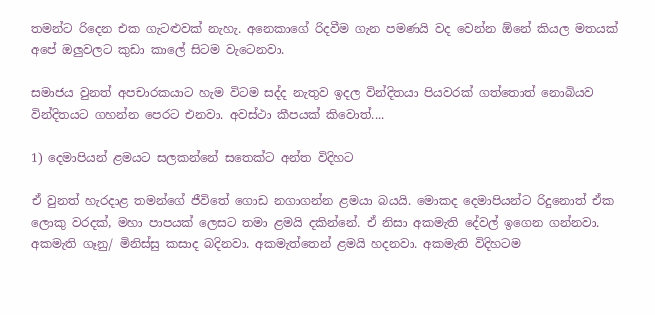තමන්ට රිදෙන එක ගැටළුවක් නැහැ. අනෙකාගේ රිදවීම ගැන පමණයි වද වෙන්න ඕනේ කියල මතයක් අපේ ඔලුවලට කුඩා කාලේ සිටම වැටෙනවා.

සමාජය වුනත් අපචාරකයාට හැම විටම සද්ද නැතුව ඉදල වින්දිතයා පියවරක් ගත්තොත් නොබියව වින්දිතයට ගහන්න පෙරට එනවා. අවස්ථා කීපයක් කිවොත්....

1) දෙමාපියන් ළමයට සලකන්නේ සතෙක්ට අන්ත විදිහට

ඒ වුනත් හැරදාළ තමන්ගේ ජීවිතේ ගොඩ නගාගන්න ළමයා බයයි. මොකද දෙමාපියන්ට රිදුනොත් ඒක ලොකු වරදක්, මහා පාපයක් ලෙසට තමා ළමයි දකින්නේ. ඒ නිසා අකමැති දේවල් ඉගෙන ගන්නවා. අකමැති ගෑනු/ මිනිස්සු කසාද බදිනවා. අකමැත්තෙන් ළමයි හදනවා. අකමැති විදිහටම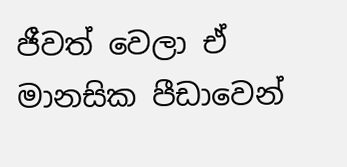ජීවත් වෙලා ඒ මානසික පීඩාවෙන්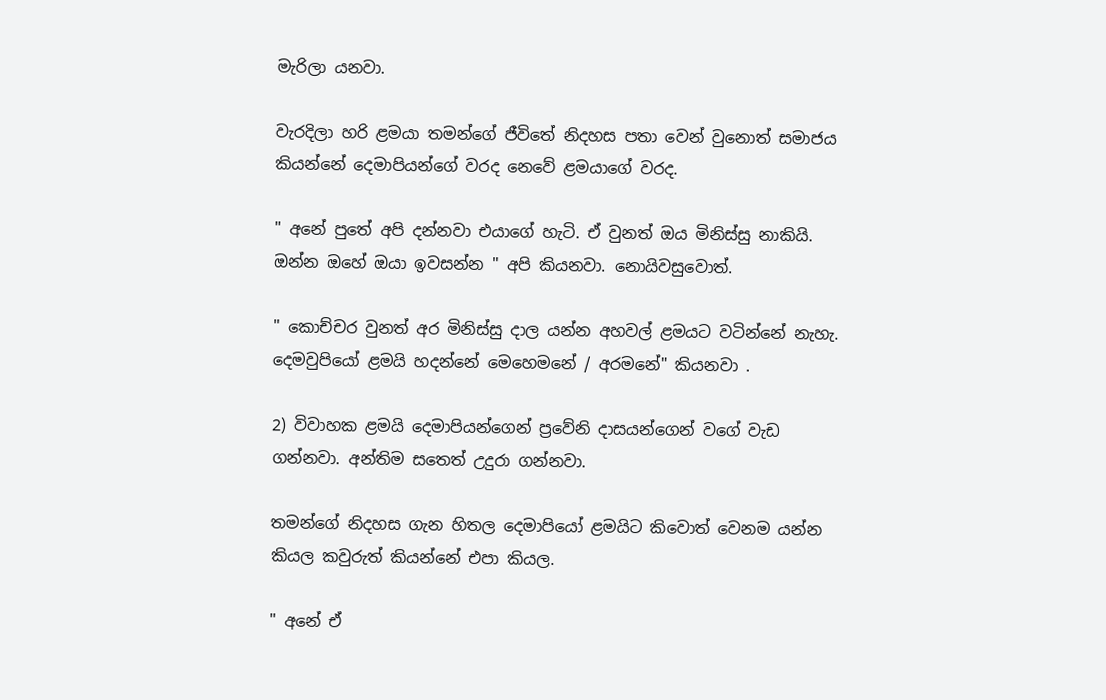මැරිලා යනවා.

වැරදිලා හරි ළමයා තමන්ගේ ජීවිතේ නිදහස පතා වෙන් වුනොත් සමාජය කියන්නේ දෙමාපියන්ගේ වරද නෙවේ ළමයාගේ වරද.

" අනේ පුතේ අපි දන්නවා එයාගේ හැටි. ඒ වුනත් ඔය මිනිස්සු නාකියි. ඔන්න ඔහේ ඔයා ඉවසන්න " අපි කියනවා. නොයිවසුවොත්.

" කොච්චර වුනත් අර මිනිස්සු දාල යන්න අහවල් ළමයට වටින්නේ නැහැ. දෙමවුපියෝ ළමයි හදන්නේ මෙහෙමනේ / අරමනේ" කියනවා .

2) විවාහක ළමයි දෙමාපියන්ගෙන් ප්‍රවේනි දාසයන්ගෙන් වගේ වැඩ ගන්නවා. අන්තිම සතෙත් උදුරා ගන්නවා.

තමන්ගේ නිදහස ගැන හිතල දෙමාපියෝ ළමයිට කිවොත් වෙනම යන්න කියල කවුරුත් කියන්නේ එපා කියල.

" අනේ ඒ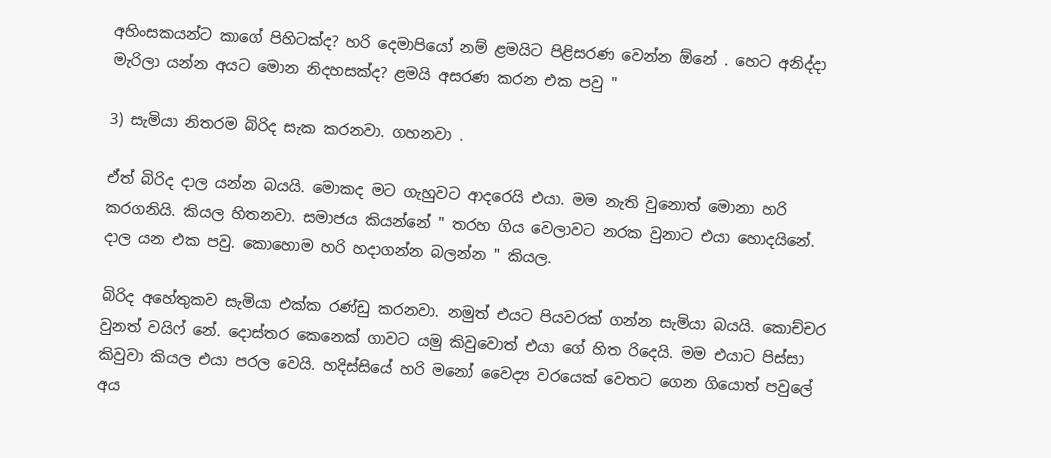අහිංසකයන්ට කාගේ පිහිටක්ද? හරි දෙමාපියෝ නම් ළමයිට පිළිසරණ වෙන්න ඕනේ . හෙට අනිද්දා මැරිලා යන්න අයට මොන නිදහසක්ද? ළමයි අසරණ කරන එක පවු "

3) සැමියා නිතරම බිරිද සැක කරනවා. ගහනවා .

ඒත් බිරිද දාල යන්න බයයි. මොකද මට ගැහුවට ආදරෙයි එයා. මම නැති වුනොත් මොනා හරි කරගනියි. කියල හිතනවා. සමාජය කියන්නේ " තරහ ගිය වෙලාවට නරක වුනාට එයා හොදයිනේ. දාල යන එක පවු. කොහොම හරි හදාගන්න බලන්න " කියල.

බිරිද අහේතුකව සැමියා එක්ක රණ්ඩු කරනවා. නමුත් එයට පියවරක් ගන්න සැමියා බයයි. කොච්චර වුනත් වයිෆ් නේ. දොස්තර කෙනෙක් ගාවට යමු කිවුවොත් එයා ගේ හිත රිදෙයි. මම එයාට පිස්සා කිවුවා කියල එයා පරල වෙයි. හදිස්සියේ හරි මනෝ වෛද්‍ය වරයෙක් වෙතට ගෙන ගියොත් පවුලේ අය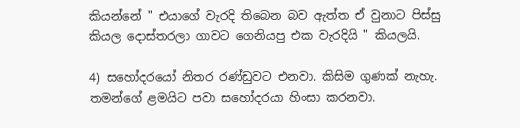කියන්නේ " එයාගේ වැරදි තිබෙන බව ඇත්ත ඒ වුනාට පිස්සු කියල දොස්තරලා ගාවට ගෙනියපු එක වැරදියි " කියලයි.

4) සහෝදරයෝ නිතර රණ්ඩුවට එනවා. කිසිම ගුණක් නැහැ. තමන්ගේ ළමයිට පවා සහෝදරයා හිංසා කරනවා.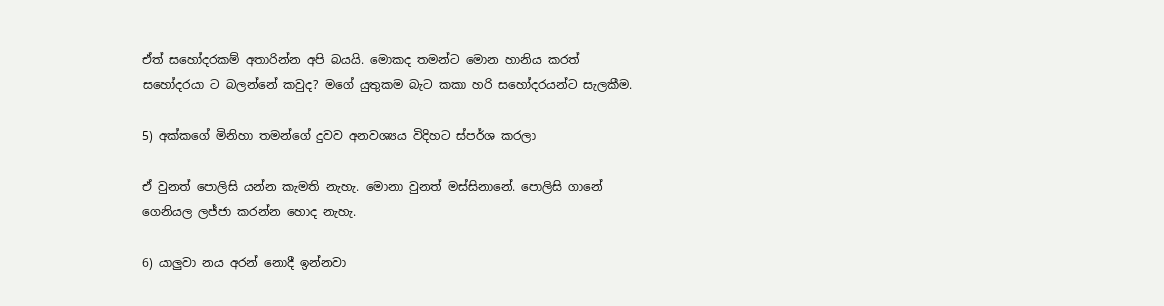ඒත් සහෝදරකම් අතාරින්න අපි බයයි. මොකද තමන්ට මොන හානිය කරත් සහෝදරයා ට බලන්නේ කවුද? මගේ යුතුකම බැට කකා හරි සහෝදරයන්ට සැලකීම.

5) අක්කගේ මිනිහා තමන්ගේ දුවව අනවශ්‍යය විදිහට ස්පර්ශ කරලා

ඒ වුනත් පොලිසි යන්න කැමති නැහැ. මොනා වුනත් මස්සිනානේ. පොලිසි ගානේ ගෙනියල ලජ්ජා කරන්න හොද නැහැ.

6) යාලුවා නය අරන් නොදී ඉන්නවා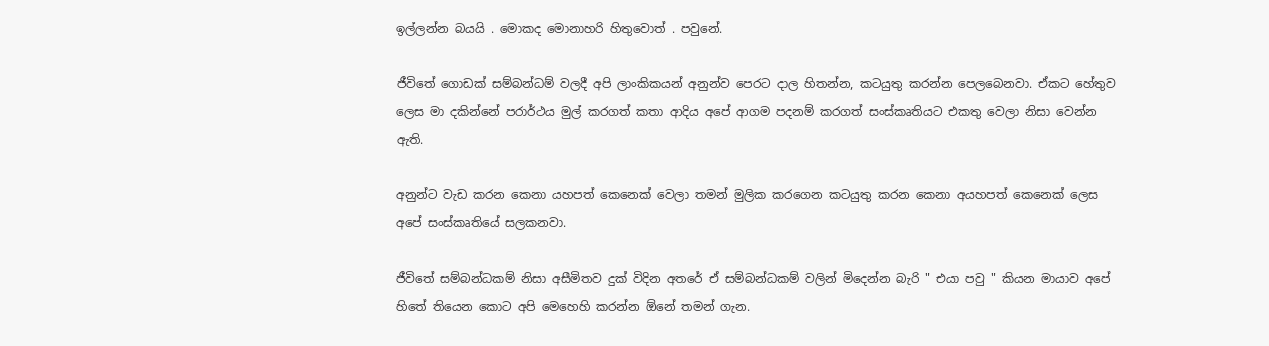ඉල්ලන්න බයයි . මොකද මොනාහරි හිතුවොත් . පවුනේ.

ජීවිතේ ගොඩක් සම්බන්ධම් වලදී අපි ලාංකිකයන් අනුන්ව පෙරට දාල හිතන්න, කටයුතු කරන්න පෙලබෙනවා. ඒකට හේතුව ලෙස මා දකින්නේ පරාර්ථය මුල් කරගත් කතා ආදිය අපේ ආගම පදනම් කරගත් සංස්කෘතියට එකතු වෙලා නිසා වෙන්න ඇති.

අනුන්ට වැඩ කරන කෙනා යහපත් කෙනෙක් වෙලා තමන් මුලික කරගෙන කටයුතු කරන කෙනා අයහපත් කෙනෙක් ලෙස අපේ සංස්කෘතියේ සලකනවා.

ජීවිතේ සම්බන්ධකම් නිසා අසීමිතව දුක් විදින අතරේ ඒ සම්බන්ධකම් වලින් මිදෙන්න බැරි " එයා පවු " කියන මායාව අපේ හිතේ තියෙන කොට අපි මෙහෙහි කරන්න ඕනේ තමන් ගැන.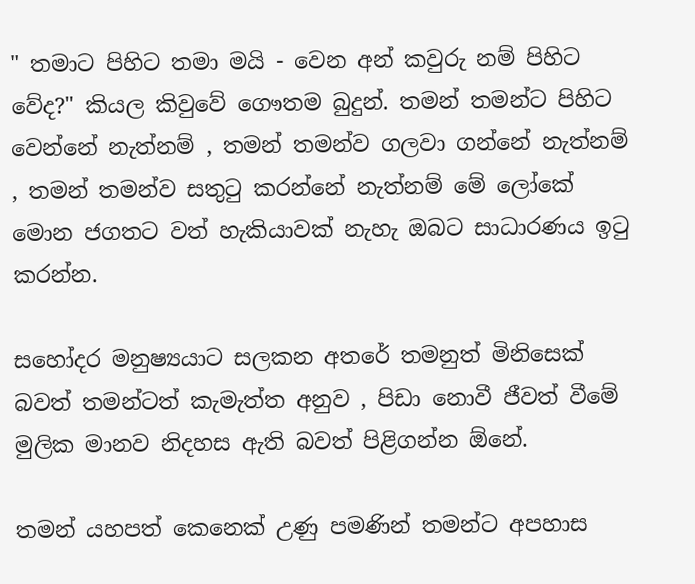" තමාට පිහිට තමා මයි - වෙන අන් කවුරු නම් පිහිට වේද?" කියල කිවුවේ ගෞතම බුදුන්. තමන් තමන්ට පිහිට වෙන්නේ නැත්නම් , තමන් තමන්ව ගලවා ගන්නේ නැත්නම් , තමන් තමන්ව සතුටු කරන්නේ නැත්නම් මේ ලෝකේ මොන ජගතට වත් හැකියාවක් නැහැ ඔබට සාධාරණය ඉටු කරන්න.

සහෝදර මනුෂ්‍යයාට සලකන අතරේ තමනුත් මිනිසෙක් බවත් තමන්ටත් කැමැත්ත අනුව , පිඩා නොවී ජීවත් වීමේ මුලික මානව නිදහස ඇති බවත් පිළිගන්න ඕනේ.

තමන් යහපත් කෙනෙක් උණු පමණින් තමන්ට අපහාස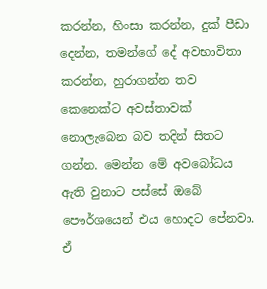කරන්න, හිංසා කරන්න, දුක් පීඩා දෙන්න, තමන්ගේ දේ අවභාවිතා කරන්න, හුරාගන්න තව කෙනෙක්ට අවස්තාවක් නොලැබෙන බව තදින් සිතට ගන්න. මෙන්න මේ අවබෝධය ඇති වුනාට පස්සේ ඔබේ පෞර්ශයෙන් එය හොදට පේනවා. ඒ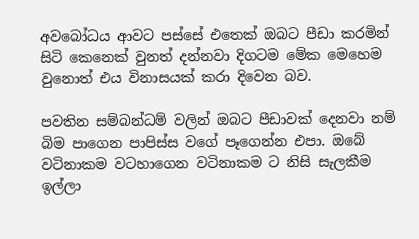අවබෝධය ආවට පස්සේ එතෙක් ඔබට පීඩා කරමින් සිටි කෙනෙක් වුනත් දන්නවා දිගටම මේක මෙහෙම වුනොත් එය විනාසයක් කරා දිවෙන බව.

පවතින සම්බන්ධම් වලින් ඔබට පීඩාවක් දෙනවා නම් බිම පාගෙන පාපිස්ස වගේ පෑගෙන්න එපා. ඔබේ වටිනාකම වටහාගෙන වටිනාකම ට නිසි සැලකීම ඉල්ලා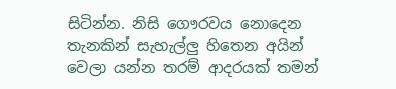සිටින්න. නිසි ගෞරවය නොදෙන තැනකින් සැහැල්ලු හිතෙන අයින් වෙලා යන්න තරම් ආදරයක් තමන්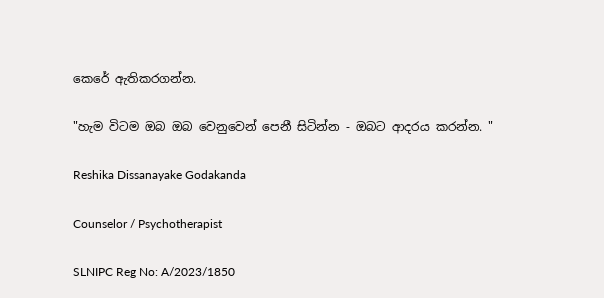කෙරේ ඇතිකරගන්න.

"හැම විටම ඔබ ඔබ වෙනුවෙන් පෙනී සිටින්න - ඔබට ආදරය කරන්න. "

Reshika Dissanayake Godakanda

Counselor / Psychotherapist

SLNIPC Reg No: A/2023/1850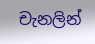චැනලින්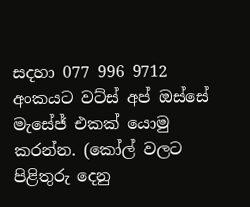සදහා 077 996 9712 අංකයට වට්ස් අප් ඔස්සේ මැසේජ් එකක් යොමු කරන්න. (කෝල් වලට පිළිතුරු දෙනු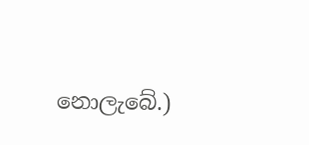නොලැබේ.)